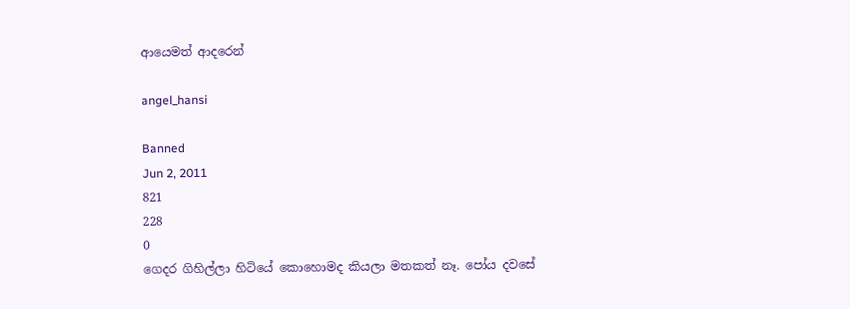ආයෙමත් ආදරෙන්

angel_hansi

Banned
Jun 2, 2011
821
228
0
ගෙදර ගිහිල්ලා හිටියේ කොහොමද කියලා මතකත් නෑ. පෝය දවසේ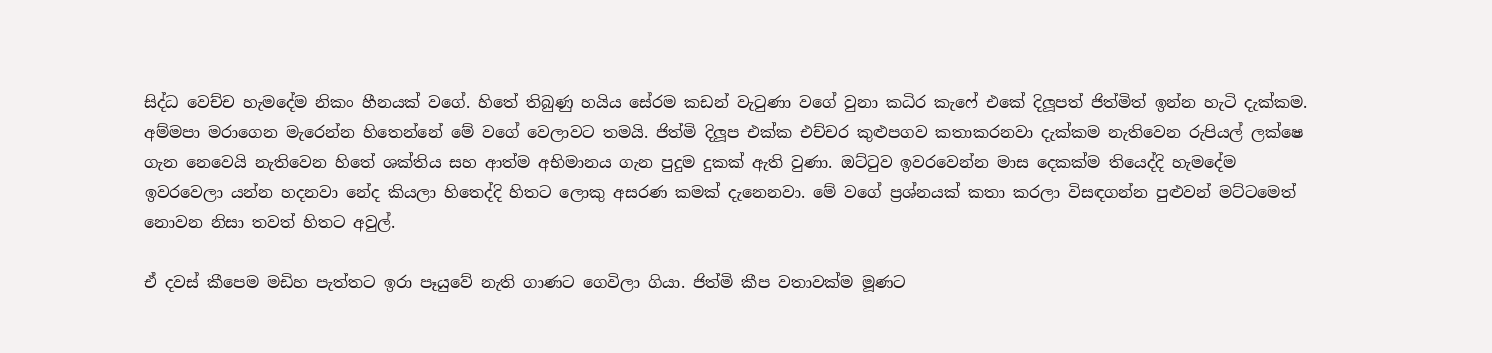සිද්ධ වෙච්ච හැමදේම නිකං හීනයක් වගේ. හිතේ තිබුණු හයිය සේරම කඩන් වැටුණා වගේ වුනා කධිර කැෆේ එකේ දිලූපත් ජිත්මිත් ඉන්න හැටි දැක්කම. අම්මපා මරාගෙන මැරෙන්න හිතෙන්නේ මේ වගේ වෙලාවට තමයි. ජිත්මි දිලූප එක්ක එච්චර කුළුපගව කතාකරනවා දැක්කම නැතිවෙන රුපියල් ලක්ෂෙ ගැන නෙවෙයි නැතිවෙන හිතේ ශක්තිය සහ ආත්ම අභිමානය ගැන පුදුම දුකක් ඇති වුණා. ඔට්ටුව ඉවරවෙන්න මාස දෙකක්ම තියෙද්දි හැමදේම ඉවරවෙලා යන්න හදනවා නේද කියලා හිතෙද්දි හිතට ලොකු අසරණ කමක් දැනෙනවා. මේ වගේ ප්‍රශ්නයක් කතා කරලා විසඳගන්න පුළුවන් මට්ටමෙත් නොවන නිසා තවත් හිතට අවුල්.

ඒ දවස් කීපෙම මඩිහ පැත්තට ඉරා පෑයුවේ නැති ගාණට ගෙවිලා ගියා. ජිත්මි කීප වතාවක්ම මූණට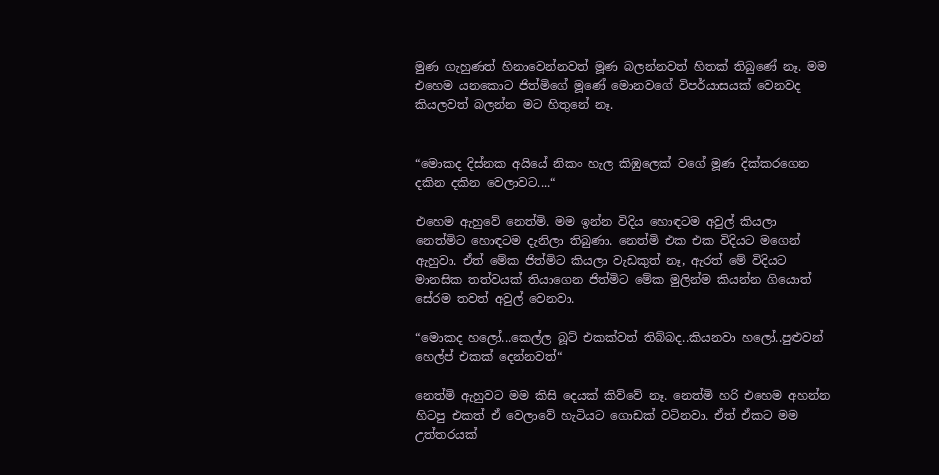මුණ ගැහුණත් හිනාවෙන්නවත් මූණ බලන්නවත් හිතක් තිබුණේ නෑ. මම එහෙම යනකොට ජිත්මිගේ මූණේ මොනවගේ විපර්යාසයක් වෙනවද කියලවත් බලන්න මට හිතුනේ නෑ.


“මොකද දිස්නක අයියේ නිකං හැල කිඹුලෙක් වගේ මූණ දික්කරගෙන දකින දකින වෙලාවට....“

එහෙම ඇහුවේ නෙත්මි. මම ඉන්න විදිය හොඳටම අවුල් කියලා නෙත්මිට හොඳටම දැනිලා තිබුණා. නෙත්මි එක එක විදියට මගෙන් ඇහුවා. ඒත් මේක ජිත්මිට කියලා වැඩකුත් නෑ, ඇරත් මේ විදියට මානසික තත්වයක් තියාගෙන ජිත්මිට මේක මුලින්ම කියන්න ගියොත් සේරම තවත් අවුල් වෙනවා.

“මොකද හලෝ...කෙල්ල බූට් එකක්වත් තිබ්බද..කියනවා හලෝ..පුළුවන් හෙල්ප් එකක් දෙන්නවත්“

නෙත්මි ඇහුවට මම කිසි දෙයක් කිව්වේ නෑ. නෙත්මි හරි එහෙම අහන්න හිටපු එකත් ඒ වෙලාවේ හැටියට ගොඩක් වටිනවා. ඒත් ඒකට මම උත්තරයක්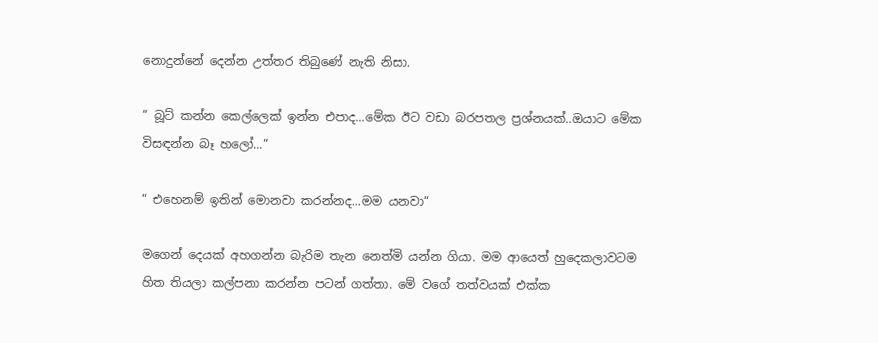නොදුන්නේ දෙන්න උත්තර තිබුණේ නැති නිසා.

“ බූට් කන්න කෙල්ලෙක් ඉන්න එපාද...මේක ඊට වඩා බරපතල ප්‍රශ්නයක්..ඔයාට මේක විසඳන්න බෑ හලෝ...“

“ එහෙනම් ඉතින් මොනවා කරන්නද...මම යනවා“

මගෙන් දෙයක් අහගන්න බැරිම තැන නෙත්මි යන්න ගියා. මම ආයෙත් හුදෙකලාවටම හිත තියලා කල්පනා කරන්න පටන් ගත්තා. මේ වගේ තත්වයක් එක්ක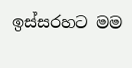ඉස්සරහට මම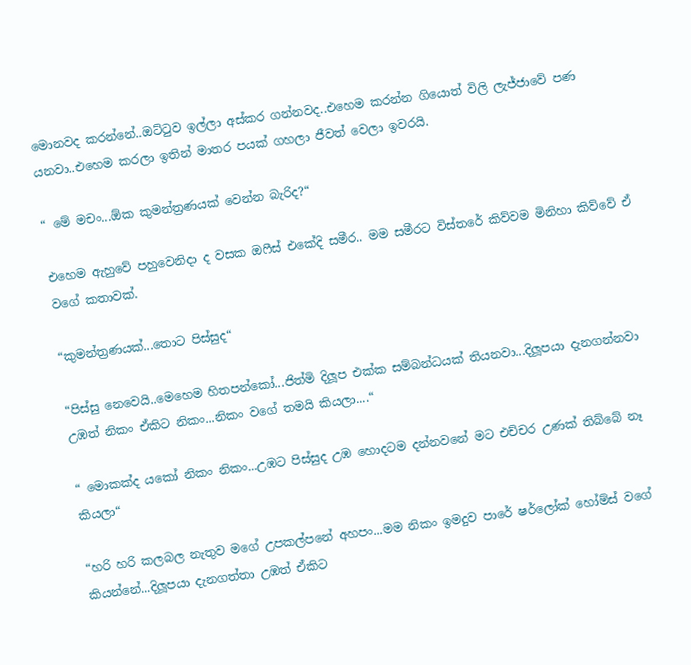මොනවද කරන්නේ..ඔට්ටුව ඉල්ලා අස්කර ගන්නවද..එහෙම කරන්න ගියොත් විලි ලැජ්ජාවේ පණ යනවා..එහෙම කරලා ඉතින් මාතර පයක් ගහලා ජීවත් වෙලා ඉවරයි.

“ මේ මචං...ඕක කුමන්ත්‍රණයක් වෙන්න බැරිද?“

එහෙම ඇහුවේ පහුවෙනිදා ද වසක ඔෆීස් එකේදි සමීර.. මම සමීරට විස්තරේ කිව්වම මිනිහා කිව්වේ ඒ වගේ කතාවක්.

“කුමන්ත්‍රණයක්...තොට පිස්සුද“

“පිස්සු නෙවෙයි..මෙහෙම හිතපන්කෝ...ජිත්මි දිලූප එක්ක සම්බන්ධයක් තියනවා...දිලූපයා දැනගන්නවා උඹත් නිකං ඒකිට නිකං...නිකං වගේ තමයි කියලා....“

“ මොකක්ද යකෝ නිකං නිකං...උඹට පිස්සුද උඹ හොදටම දන්නවනේ මට එච්චර උණක් තිබ්බේ නෑ කියලා“

“හරි හරි කලබල නැතුව මගේ උපකල්පනේ අහපං...මම නිකං ඉමදුව පාරේ ෂර්ලෝක් හෝම්ස් වගේ කියන්නේ...දිලූපයා දැනගත්තා උඹත් ඒකිට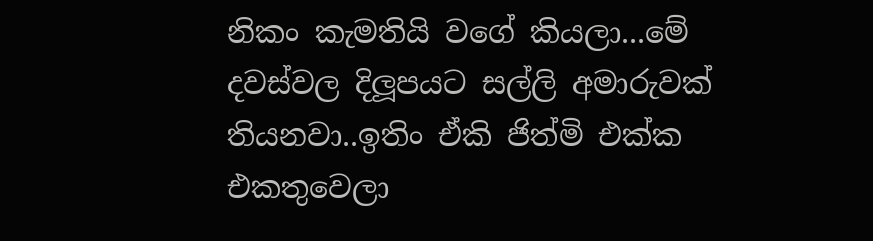නිකං කැමතියි වගේ කියලා...මේ දවස්වල දිලූපයට සල්ලි අමාරුවක් තියනවා..ඉතිං ඒකි ජිත්මි එක්ක එකතුවෙලා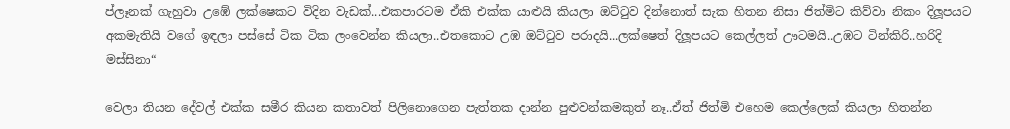ප්ලෑනක් ගැහුවා උඹේ ලක්ෂෙකට විදින වැඩක්...එකපාරටම ඒකි එක්ක යාළුයි කියලා ඔට්ටුව දින්නොත් සැක හිතන නිසා ජිත්මිට කිව්වා නිකං දිලූපයට අකමැතියි වගේ ඉඳලා පස්සේ ටික ටික ලංවෙන්න කියලා..එතකොට උඹ ඔට්ටුව පරාදයි...ලක්ෂෙත් දිලූපයට කෙල්ලත් ඌටමයි..උඹට ටින්කිරි..හරිදි මස්සිනා“

වෙලා තියන දේවල් එක්ක සමීර කියන කතාවත් පිලිනොගෙන පැත්තක දාන්න පුළුවන්කමකුත් නෑ..ඒත් ජිත්මි එහෙම කෙල්ලෙක් කියලා හිතන්න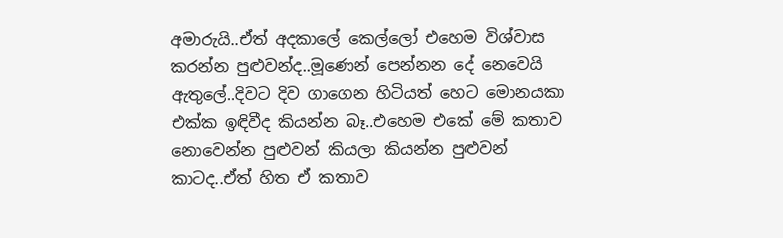අමාරුයි..ඒත් අදකාලේ කෙල්ලෝ එහෙම විශ්වාස කරන්න පුළුවන්ද..මූණෙන් පෙන්නන දේ නෙවෙයි ඇතුලේ..දිවට දිව ගාගෙන හිටියත් හෙට මොනයකා එක්ක ඉඳිවීද කියන්න බෑ..එහෙම එකේ මේ කතාව නොවෙන්න පුළුවන් කියලා කියන්න පුළුවන් කාටද..ඒත් හිත ඒ කතාව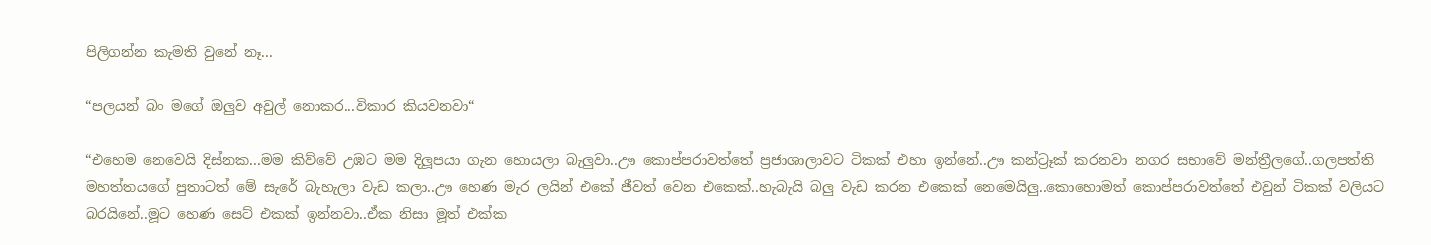පිලිගන්න කැමති වුනේ නෑ...

“පලයන් බං මගේ ඔලුව අවුල් නොකර...විකාර කියවනවා“

“එහෙම නෙවෙයි දිස්නක...මම කිව්වේ උඹට මම දිලූපයා ගැන හොයලා බැලුවා..ඌ කොප්පරාවත්තේ ප්‍රජාශාලාවට ටිකක් එහා ඉන්නේ..ඌ කන්ට්‍රෑක් කරනවා නගර සභාවේ මන්ත්‍රීලගේ..ගලපත්ති මහත්තයගේ පුතාටත් මේ සැරේ බැහැලා වැඩ කලා..ඌ හෙණ මැර ලයින් එකේ ජීවත් වෙන එකෙක්..හැබැයි බලු වැඩ කරන එකෙක් නෙමෙයිලු..කොහොමත් කොප්පරාවත්තේ එවුන් ටිකක් වලියට බරයිනේ..මූට හෙණ සෙට් එකක් ඉන්නවා..ඒක නිසා මූත් එක්ක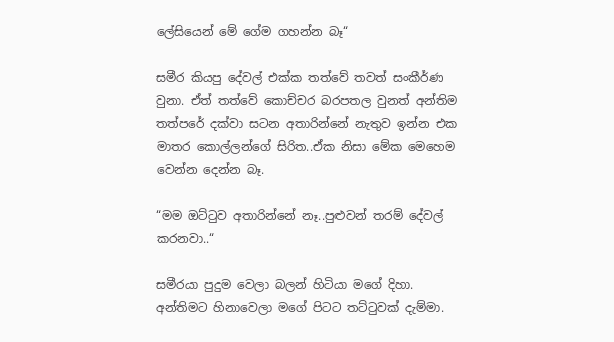ලේසියෙන් මේ ගේම ගහන්න බෑ“

සමීර කියපු දේවල් එක්ක තත්වේ තවත් සංකීර්ණ වුනා. ඒත් තත්වේ කොච්චර බරපතල වුනත් අන්තිම තත්පරේ දක්වා සටන අතාරින්නේ නැතුව ඉන්න එක මාතර කොල්ලන්ගේ සිරිත..ඒක නිසා මේක මෙහෙම වෙන්න දෙන්න බෑ.

“මම ඔට්ටුව අතාරින්නේ නෑ..පුළුවන් තරම් දේවල් කරනවා..“

සමීරයා පුදුම වෙලා බලන් හිටියා මගේ දිහා. අන්තිමට හිනාවෙලා මගේ පිටට තට්ටුවක් දැම්මා.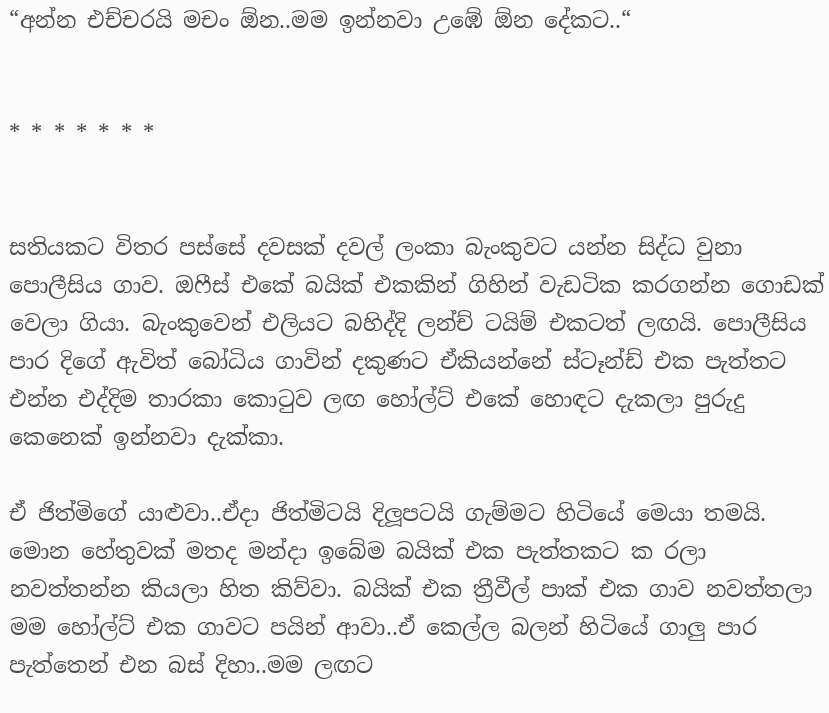“අන්න එච්චරයි මචං ඕන..මම ඉන්නවා උඹේ ඕන දේකට..“


* * * * * * *


සතියකට විතර පස්සේ දවසක් දවල් ලංකා බැංකුවට යන්න සිද්ධ වුනා පොලීසිය ගාව. ඔෆීස් එකේ බයික් එකකින් ගිහින් වැඩටික කරගන්න ගොඩක් වෙලා ගියා. බැංකුවෙන් එලියට බහිද්දි ලන්ච් ටයිම් එකටත් ලඟයි. පොලීසිය පාර දිගේ ඇවිත් බෝධිය ගාවින් දකුණට ඒකියන්නේ ස්ටෑන්ඩ් එක පැත්තට එන්න එද්දිම තාරකා කොටුව ලඟ හෝල්ට් එකේ හොඳට දැකලා පුරුදු කෙනෙක් ඉන්නවා දැක්කා.

ඒ ජිත්මිගේ යාළුවා..ඒදා ජිත්මිටයි දිලූපටයි ගැම්මට හිටියේ මෙයා තමයි. මොන හේතුවක් මතද මන්දා ඉබේම බයික් එක පැත්තකට ක රලා නවත්තන්න කියලා හිත කිව්වා. බයික් එක ත්‍රීවීල් පාක් එක ගාව නවත්තලා මම හෝල්ට් එක ගාවට පයින් ආවා..ඒ කෙල්ල බලන් හිටියේ ගාලු පාර පැත්තෙන් එන බස් දිහා..මම ලඟට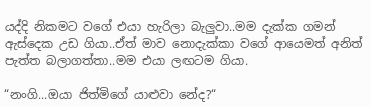යද්දි නිකමට වගේ එයා හැරිලා බැලුවා..මම දැක්ක ගමන් ඇස්දෙක උඩ ගියා..ඒත් මාව නොදැක්කා වගේ ආයෙමත් අනිත් පැත්ත බලාගත්තා..මම එයා ලඟටම ගියා.

“නංගි...ඔයා ජිත්මිගේ යාළුවා නේද?“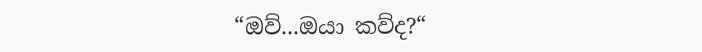“ඔව්...ඔයා කව්ද?“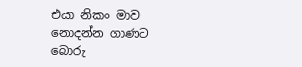එයා නිකං මාව නොදන්න ගාණට බොරු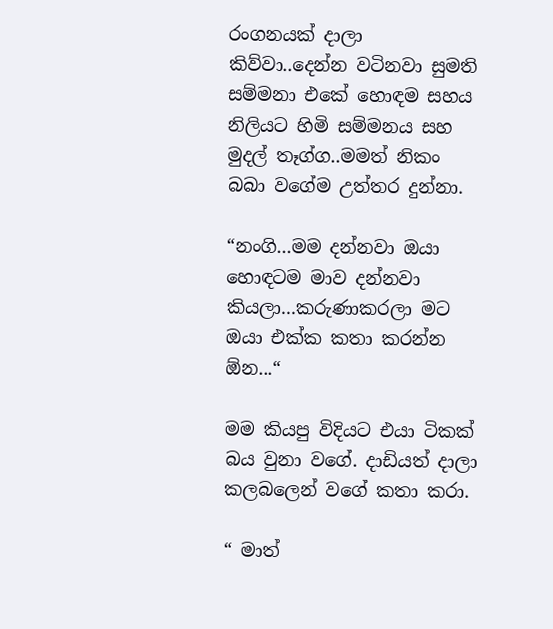රංගනයක් දාලා කිව්වා..දෙන්න වටිනවා සුමති සම්මනා එකේ හොඳම සහය නිලියට හිමි සම්මනය සහ මුදල් තෑග්ග..මමත් නිකං බබා වගේම උත්තර දුන්නා.

“නංගි...මම දන්නවා ඔයා හොඳටම මාව දන්නවා කියලා...කරුණාකරලා මට ඔයා එක්ක කතා කරන්න ඕන...“

මම කියපු විදියට එයා ටිකක් බය වුනා වගේ. දාඩියත් දාලා කලබලෙන් වගේ කතා කරා.

“ මාත්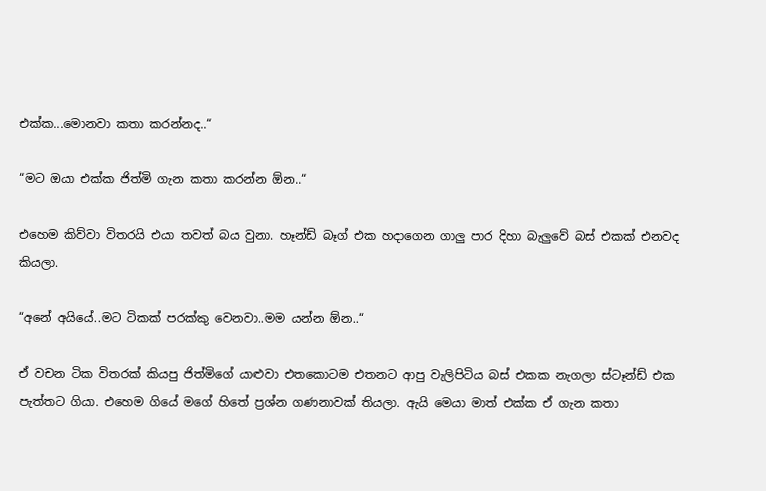එක්ක...මොනවා කතා කරන්නද..“

“මට ඔයා එක්ක ජිත්මි ගැන කතා කරන්න ඕන..“

එහෙම කිව්වා විතරයි එයා තවත් බය වුනා. හෑන්ඩ් බෑග් එක හදාගෙන ගාලු පාර දිහා බැලුවේ බස් එකක් එනවද කියලා.

“අනේ අයියේ..මට ටිකක් පරක්කු වෙනවා..මම යන්න ඕන..“

ඒ වචන ටික විතරක් කියපු ජිත්මිගේ යාළුවා එතකොටම එතනට ආපු වැලිපිටිය බස් එකක නැගලා ස්ටෑන්ඩ් එක පැත්තට ගියා. එහෙම ගියේ මගේ හිතේ ප්‍රශ්න ගණනාවක් තියලා. ඇයි මෙයා මාත් එක්ක ඒ ගැන කතා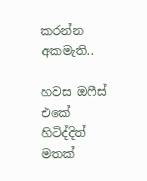කරන්න අකමැති..

හවස ඔෆීස් එකේ හිටිද්දිත් මතක්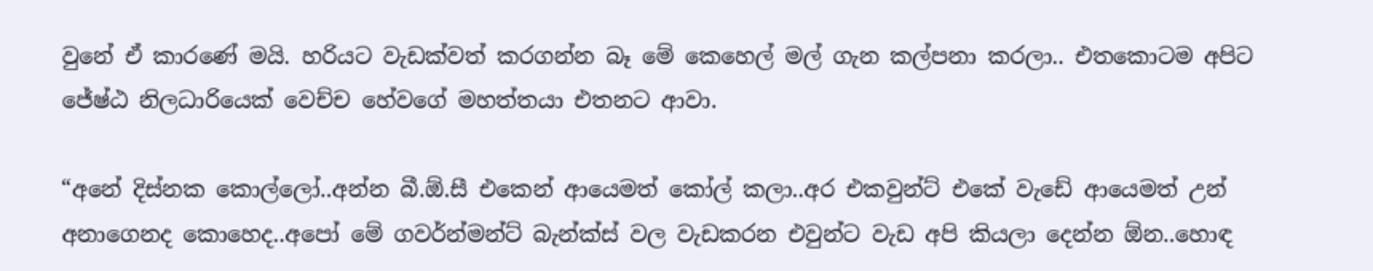වුනේ ඒ කාරණේ මයි. හරියට වැඩක්වත් කරගන්න බෑ මේ කෙහෙල් මල් ගැන කල්පනා කරලා.. එතකොටම අපිට ජේෂ්ඨ නිලධාරියෙක් වෙච්ච හේවගේ මහත්තයා එතනට ආවා.

“අනේ දිස්නක කොල්ලෝ..අන්න බී.ඕ.සී එකෙන් ආයෙමත් කෝල් කලා..අර එකවුන්ට් එකේ වැඩේ ආයෙමත් උන් අනාගෙනද කොහෙද..අපෝ මේ ගවර්න්මන්ට් බැන්ක්ස් වල වැඩකරන එවුන්ට වැඩ අපි කියලා දෙන්න ඕන..හොඳ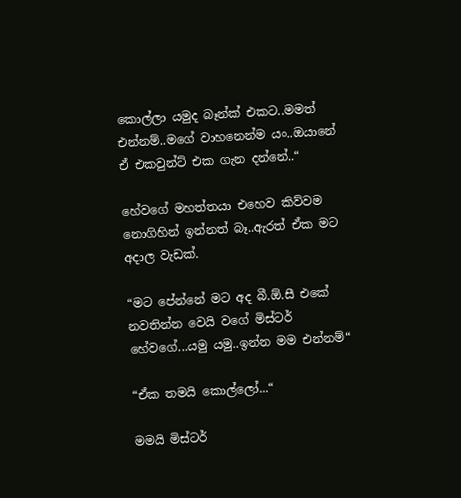කොල්ලා යමුද බෑන්ක් එකට..මමත් එන්නම්..මගේ වාහනෙන්ම යං..ඔයානේ ඒ එකවුන්ට් එක ගැන දන්නේ..“

හේවගේ මහත්තයා එහෙව කිව්වම නොගිහින් ඉන්නත් බෑ..ඇරත් ඒක මට අදාල වැඩක්.

“මට පේන්නේ මට අද බී.ඕ.සී එකේ නවතින්න වෙයි වගේ මිස්ටර් හේවගේ...යමු යමු..ඉන්න මම එන්නම්“

“ඒක තමයි කොල්ලෝ...“

මමයි මිස්ටර්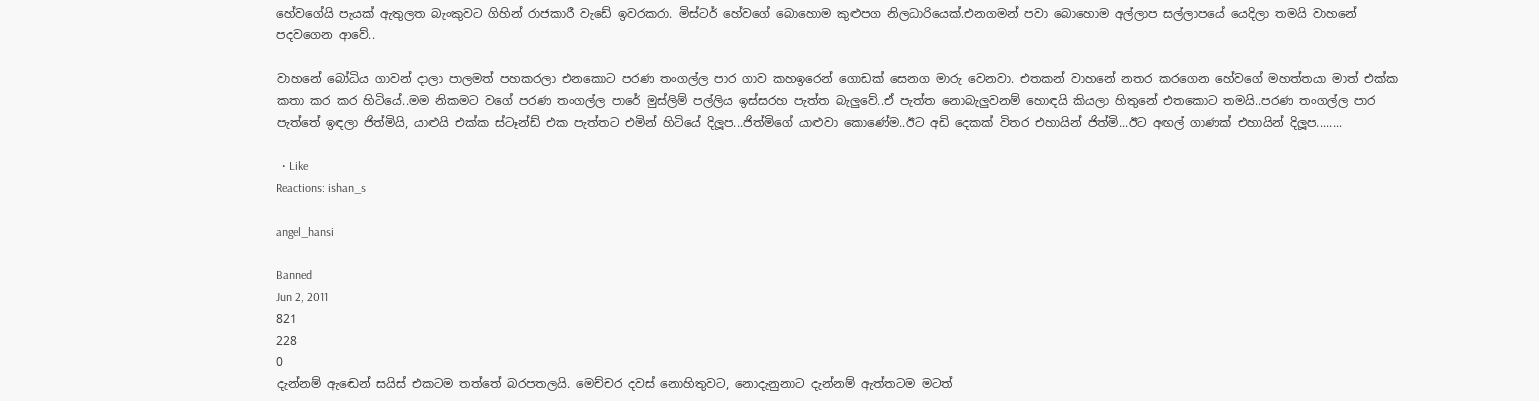හේවගේයි පැයක් ඇතුලත බැංකුවට ගිහින් රාජකාරී වැඩේ ඉවරකරා. මිස්ටර් හේවගේ බොහොම කුළුපග නිලධාරියෙක්.එනගමන් පවා බොහොම අල්ලාප සල්ලාපයේ යෙදිලා තමයි වාහනේ පදවගෙන ආවේ..

වාහනේ බෝධිය ගාවන් දාලා පාලමත් පහකරලා එනකොට පරණ තංගල්ල පාර ගාව කහඉරෙන් ගොඩක් සෙනග මාරු වෙනවා. එතකන් වාහනේ නතර කරගෙන හේවගේ මහත්තයා මාත් එක්ක කතා කර කර හිටියේ..මම නිකමට වගේ පරණ තංගල්ල පාරේ මුස්ලිම් පල්ලිය ඉස්සරහ පැත්ත බැලුවේ..ඒ පැත්ත නොබැලුවනම් හොඳයි කියලා හිතුනේ එතකොට තමයි..පරණ තංගල්ල පාර පැත්තේ ඉඳලා ජිත්මියි, යාළුයි එක්ක ස්ටෑන්ඩ් එක පැත්තට එමින් හිටියේ දිලූප...ජිත්මිගේ යාළුවා කොණේම..ඊට අඩි දෙකක් විතර එහායින් ජිත්මි...ඊට අඟල් ගාණක් එහායින් දිලූප........

  • Like
Reactions: ishan_s

angel_hansi

Banned
Jun 2, 2011
821
228
0
දැන්නම් ඇඬෙන් සයිස් එකටම තත්තේ බරපතලයි. මෙච්චර දවස් නොහිතුවට, නොදැනුනාට දැන්නම් ඇත්තටම මටත්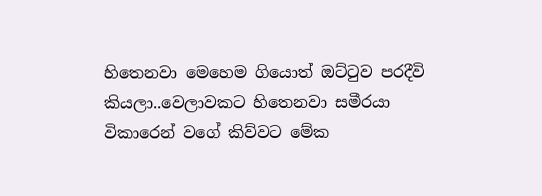හිතෙනවා මෙහෙම ගියොත් ඔට්ටුව පරදීවි කියලා..වෙලාවකට හිතෙනවා සමීරයා විකාරෙන් වගේ කිව්වට මේක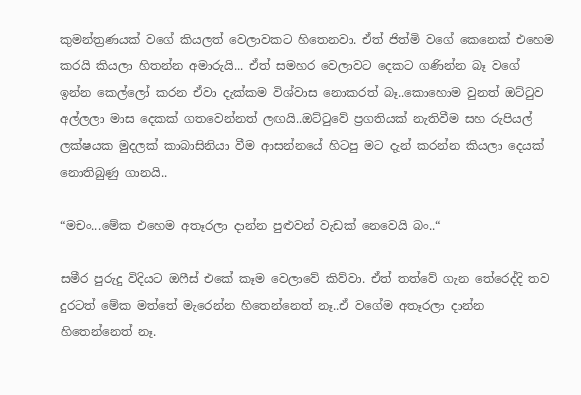කුමන්ත්‍රණයක් වගේ කියලත් වෙලාවකට හිතෙනවා. ඒත් ජිත්මි වගේ කෙනෙක් එහෙම කරයි කියලා හිතන්න අමාරුයි... ඒත් සමහර වෙලාවට දෙකට ගණින්න බෑ වගේ ඉන්න කෙල්ලෝ කරන ඒවා දැක්කම විශ්වාස නොකරත් බෑ..කොහොම වුනත් ඔට්ටුව අල්ලලා මාස දෙකක් ගතවෙන්නත් ලඟයි..ඔට්ටුවේ ප්‍රගතියක් නැතිවීම සහ රුපියල් ලක්ෂයක මුදලක් කාබාසිනියා වීම ආසන්නයේ හිටපු මට දැන් කරන්න කියලා දෙයක් නොතිබුණු ගානයි..

“මචං...මේක එහෙම අතෑරලා දාන්න පුළුවන් වැඩක් නෙවෙයි බං..“

සමීර පුරුදු විදියට ඔෆීස් එකේ කෑම වෙලාවේ කිව්වා. ඒත් තත්වේ ගැන තේරෙද්දි තව දුරටත් මේක මත්තේ මැරෙන්න හිතෙන්නෙත් නෑ..ඒ වගේම අතෑරලා දාන්න හිතෙන්නෙත් නෑ.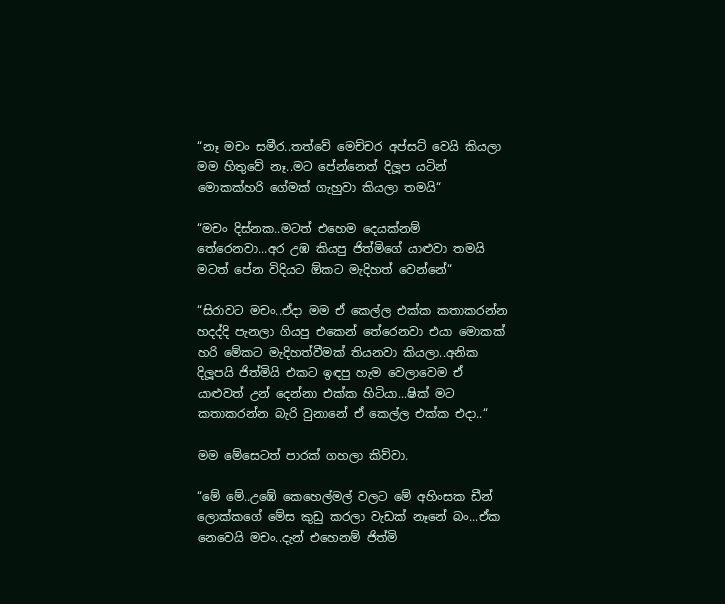“නෑ මචං සමීර..තත්වේ මෙච්චර අප්සට් වෙයි කියලා මම හිතුවේ නෑ..මට පේන්නෙත් දිලූප යටින් මොකක්හරි ගේමක් ගැහුවා කියලා තමයි“

“මචං දිස්නක..මටත් එහෙම දෙයක්නම් තේරෙනවා...අර උඹ කියපු ජිත්මිගේ යාළුවා තමයි මටත් පේන විදියට ඕකට මැදිහත් වෙන්නේ“

“සිරාවට මචං..ඒදා මම ඒ කෙල්ල එක්ක කතාකරන්න හදද්දි පැනලා ගියපු එකෙන් තේරෙනවා එයා මොකක් හරි මේකට මැදිහත්වීමක් තියනවා කියලා..අනික දිලූපයි ජිත්මියි එකට ඉඳපු හැම වෙලාවෙම ඒ යාළුවත් උන් දෙන්නා එක්ක හිටියා...ෂික් මට කතාකරන්න බැරි වුනානේ ඒ කෙල්ල එක්ක එදා..“

මම මේසෙටත් පාරක් ගහලා කිව්වා.

“මේ මේ..උඹේ කෙහෙල්මල් වලට මේ අහිංසක ඩීන් ලොක්කගේ මේස කුඩු කරලා වැඩක් නෑනේ බං...ඒක නෙවෙයි මචං..දැන් එහෙනම් ජිත්මි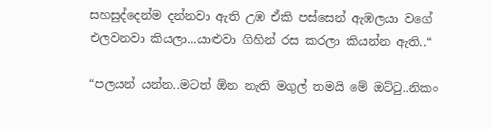සහසුද්දෙන්ම දන්නවා ඇති උඹ ඒකි පස්සෙන් ඇඹලයා වගේ එලවනවා කියලා...යාළුවා ගිහින් රස කරලා කියන්න ඇති..“

“පලයන් යන්න..මටත් ඕන නැති මගුල් තමයි මේ ඔට්ටු..නිකං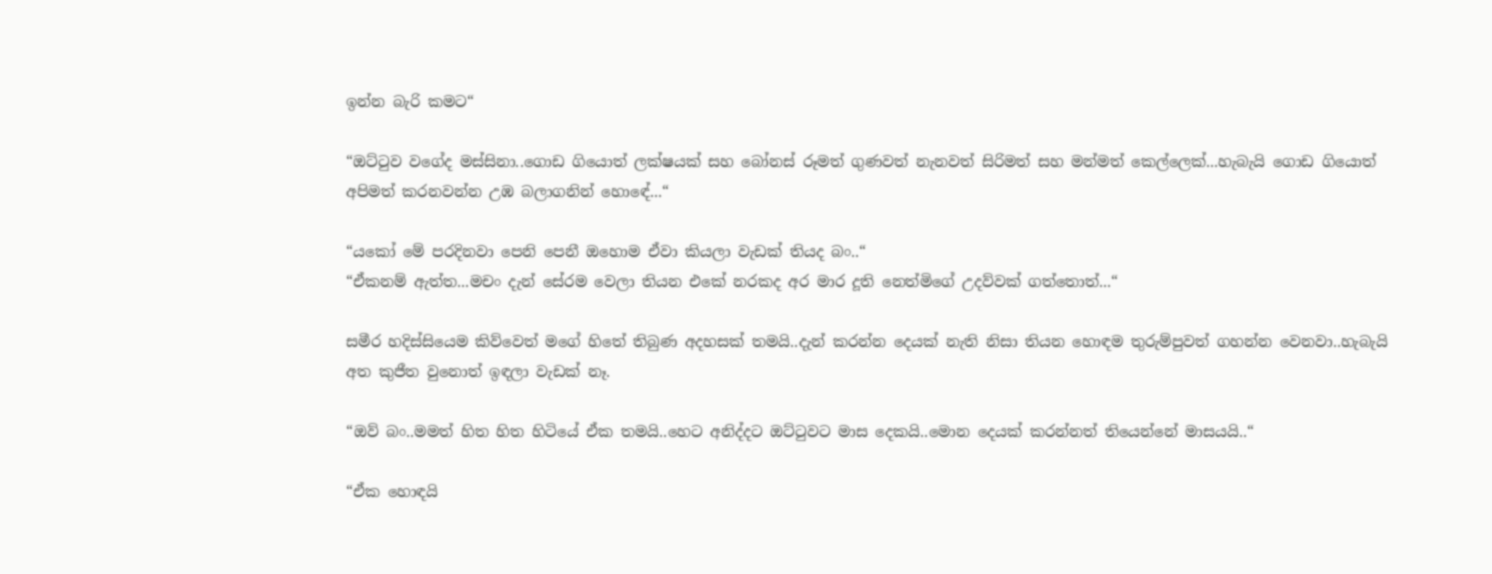ඉන්න බැරි කමට“

“ඔට්ටුව වගේද මස්සිනා..ගොඩ ගියොත් ලක්ෂයක් සහ බෝනස් රූමත් ගුණවත් නැනවත් සිරිමත් සහ මන්මත් කෙල්ලෙක්...හැබැයි ගොඩ ගියොත් අපිමත් කරනවන්න උඹ බලාගනින් හොඳේ...“

“යකෝ මේ පරදිනවා පෙනි පෙනී ඔහොම ඒවා කියලා වැඩක් තියද බං..“
“ඒකනම් ඇත්ත...මචං දැන් සේරම වෙලා තියන එකේ නරකද අර මාර දූති නෙත්මිගේ උදව්වක් ගත්තොත්...“

සමීර හදිස්සියෙම කිව්වෙත් මගේ හිතේ තිබුණ අදහසක් තමයි..දැන් කරන්න දෙයක් නැති නිසා තියන හොඳම තුරුම්පුවත් ගහන්න වෙනවා..හැබැයි අත කුජීත වුනොත් ඉඳලා වැඩක් නෑ.

“ඔව් බං..මමත් හිත හිත හිටියේ ඒක තමයි..හෙට අනිද්දට ඔට්ටුවට මාස දෙකයි..මොන දෙයක් කරන්නත් තියෙන්නේ මාසයයි..“

“ඒක හොඳයි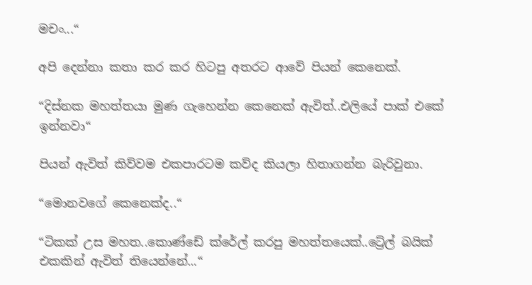මචං...“

අපි දෙන්නා කතා කර කර හිටපු අතරට ආවේ පියන් කෙනෙක්.

“දිස්නක මහත්තයා මුණ ගැහෙන්න කෙනෙක් ඇවිත්..එලියේ පාක් එකේ ඉන්නවා“

පියන් ඇවිත් කිව්වම එකපාරටම කව්ද කියලා හිතාගන්න බැරිවුනා.

“මොනවගේ කෙනෙක්ද..“

“ටිකක් උස මහත..කොණ්ඩේ ක්රේල් කරපු මහත්තයෙක්..ට්‍රේල් බයික් එකකින් ඇවිත් තියෙන්නේ...“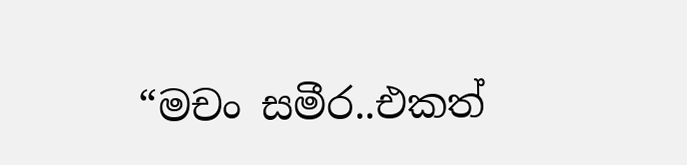“මචං සමීර..එකත්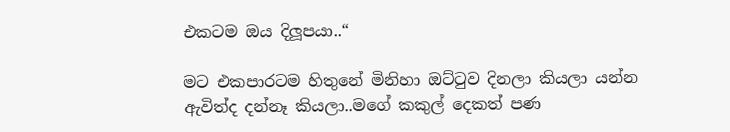එකටම ඔය දිලූපයා..“

මට එකපාරටම හිතුනේ මිනිහා ඔට්ටුව දිනලා කියලා යන්න ඇවිත්ද දන්නෑ කියලා..මගේ කකුල් දෙකත් පණ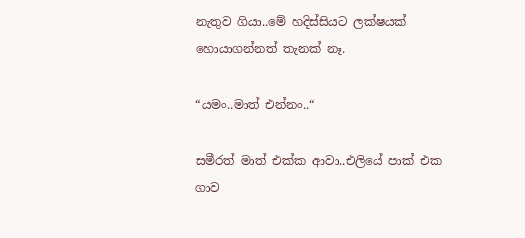නැතුව ගියා..මේ හදිස්සියට ලක්ෂයක් හොයාගන්නත් තැනක් නෑ.

“යමං..මාත් එන්නං..“

සමීරත් මාත් එක්ක ආවා..එලියේ පාක් එක ගාව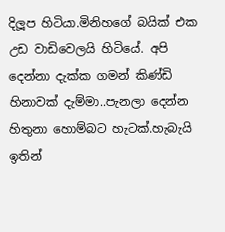දිලූප හිටියා.මිනිහගේ බයික් එක උඩ වාඩිවෙලයි හිටියේ. අපි දෙන්නා දැක්ක ගමන් කිණ්ඩි හිනාවක් දැම්මා..පැනලා දෙන්න හිතුනා හොම්බට හැටක්.හැබැයි ඉතින්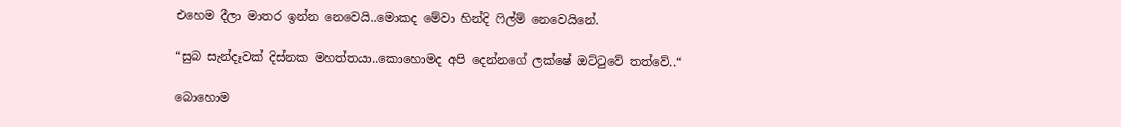එහෙම දීලා මාතර ඉන්න නෙවෙයි..මොකද මේවා හින්දි ෆිල්ම් නෙවෙයිනේ.

“සුබ සැන්දෑවක් දිස්නක මහත්තයා..කොහොමද අපි දෙන්නගේ ලක්ෂේ ඔට්ටුවේ තත්වේ..“

බොහොම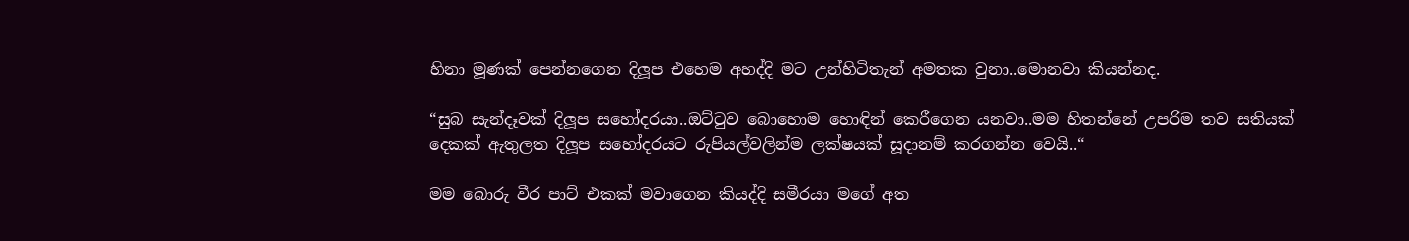හිනා මූණක් පෙන්නගෙන දිලූප එහෙම අහද්දි මට උන්හිටිතැන් අමතක වුනා..මොනවා කියන්නද.

“සුබ සැන්දෑවක් දිලූප සහෝදරයා..ඔට්ටුව බොහොම හොඳින් කෙරීගෙන යනවා..මම හිතන්නේ උපරිම තව සතියක් දෙකක් ඇතුලත දිලූප සහෝදරයට රුපියල්වලින්ම ලක්ෂයක් සූදානම් කරගන්න වෙයි..“

මම බොරු වීර පාට් එකක් මවාගෙන කියද්දි සමීරයා මගේ අත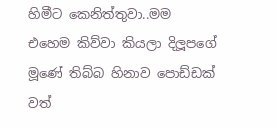හිමීට කෙනිත්තුවා..මම එහෙම කිව්වා කියලා දිලූපගේ මූණේ තිබ්බ හිනාව පොඩ්ඩක් වත්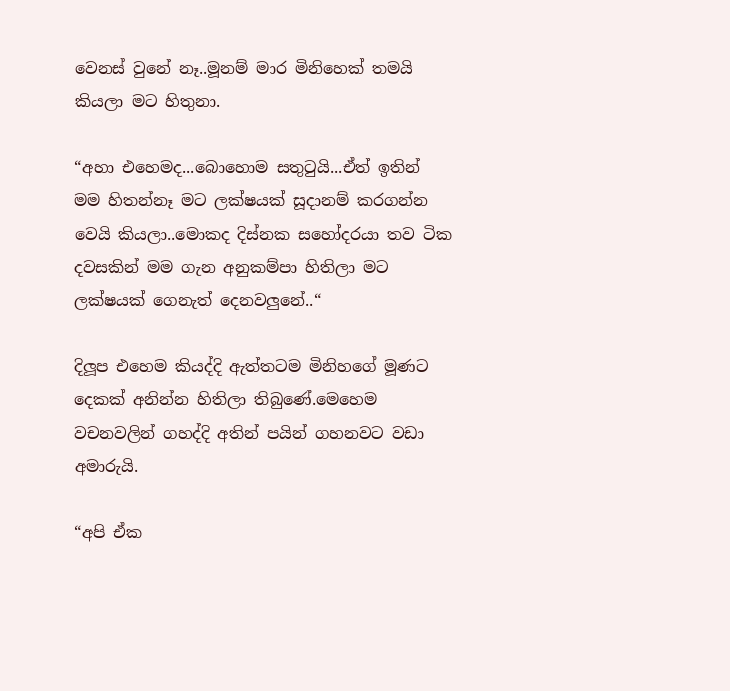වෙනස් වුනේ නෑ..මූනම් මාර මිනිහෙක් තමයි කියලා මට හිතුනා.

“අහා එහෙමද...බොහොම සතුටුයි...ඒත් ඉතින් මම හිතන්නෑ මට ලක්ෂයක් සූදානම් කරගන්න වෙයි කියලා..මොකද දිස්නක සහෝදරයා තව ටික දවසකින් මම ගැන අනුකම්පා හිතිලා මට ලක්ෂයක් ගෙනැත් දෙනවලුනේ..“

දිලූප එහෙම කියද්දි ඇත්තටම මිනිහගේ මූණට දෙකක් අනින්න හිතිලා තිබුණේ.මෙහෙම වචනවලින් ගහද්දි අතින් පයින් ගහනවට වඩා අමාරුයි.

“අපි ඒක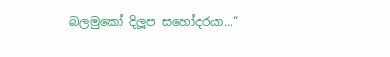බලමුකෝ දිලූප සහෝදරයා...“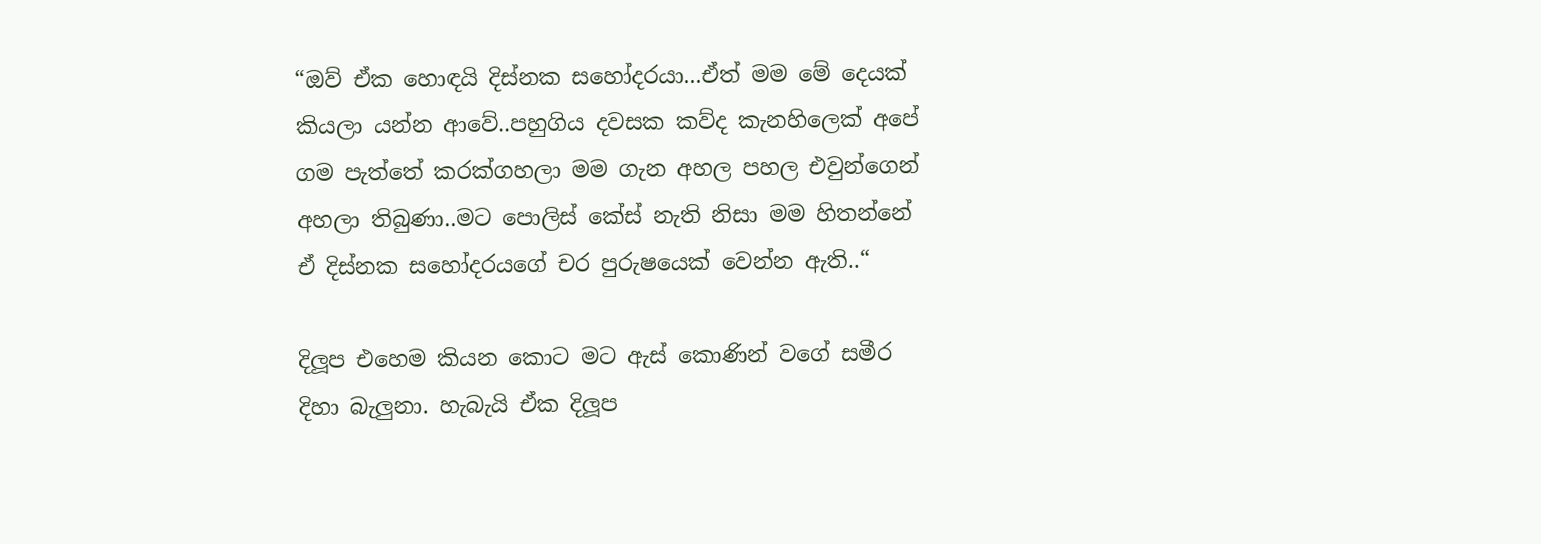“ඔව් ඒක හොඳයි දිස්නක සහෝදරයා...ඒත් මම මේ දෙයක් කියලා යන්න ආවේ..පහුගිය දවසක කව්ද කැනහිලෙක් අපේ ගම පැත්තේ කරක්ගහලා මම ගැන අහල පහල එවුන්ගෙන් අහලා තිබුණා..මට පොලිස් කේස් නැති නිසා මම හිතන්නේ ඒ දිස්නක සහෝදරයගේ චර පුරුෂයෙක් වෙන්න ඇති..“

දිලූප එහෙම කියන කොට මට ඇස් කොණින් වගේ සමීර දිහා බැලුනා. හැබැයි ඒක දිලූප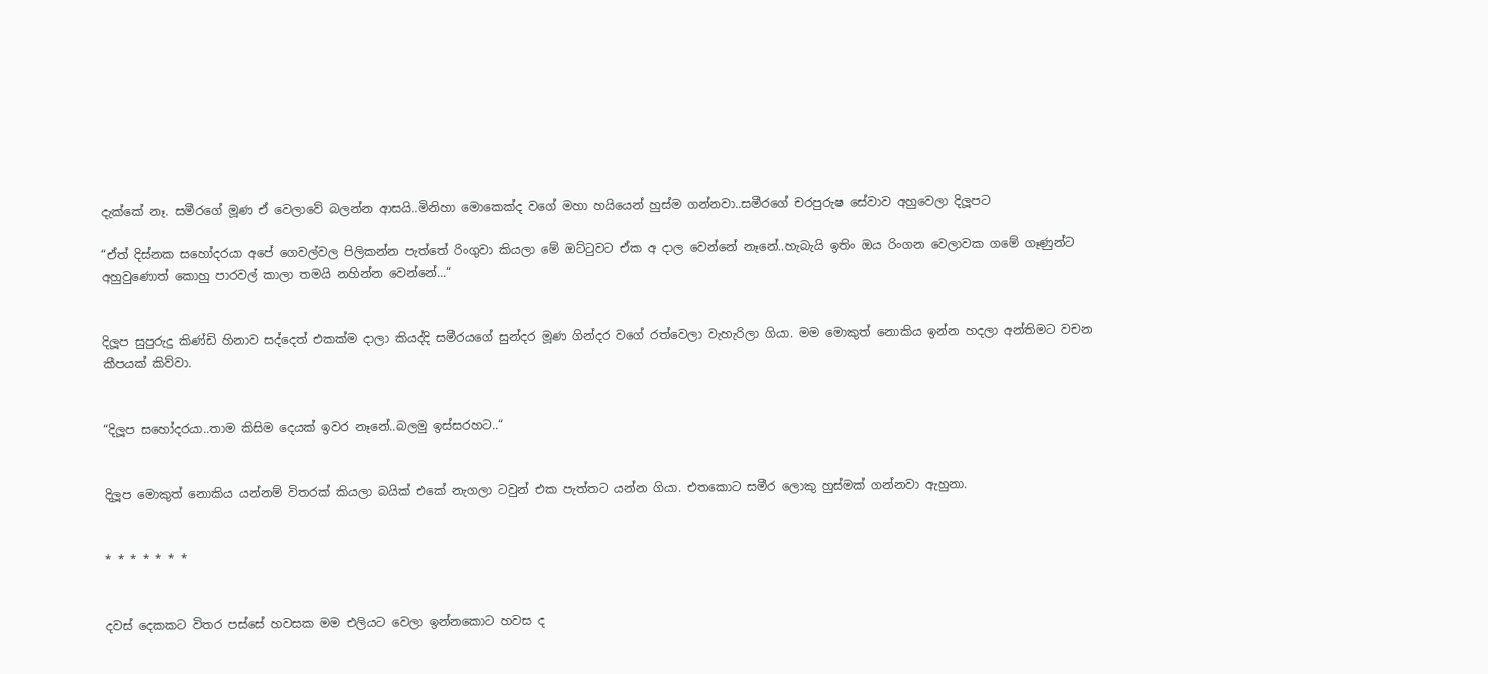දැක්කේ නෑ. සමීරගේ මූණ ඒ වෙලාවේ බලන්න ආසයි..මිනිහා මොකෙක්ද වගේ මහා හයියෙන් හුස්ම ගන්නවා..සමීරගේ චරපුරුෂ සේවාව අහුවෙලා දිලූපට

“ඒත් දිස්නක සහෝදරයා අපේ ගෙවල්වල පිලිකන්න පැත්තේ රිංගුවා කියලා මේ ඔට්ටුවට ඒක අ දාල වෙන්නේ නෑනේ..හැබැයි ඉතිං ඔය රිංගන වෙලාවක ගමේ ගෑණුන්ට අහුවුණොත් කොහු පාරවල් කාලා තමයි නහින්න වෙන්නේ...“


දිලූප සුපුරුදු කිණ්ඩි හිනාව සද්දෙත් එකක්ම දාලා කියද්දි සමීරයගේ සුන්දර මූණ ගින්දර වගේ රත්වෙලා වැහැරිලා ගියා. මම මොකුත් නොකිය ඉන්න හදලා අන්තිමට වචන කීපයක් කිව්වා.


“දිලූප සහෝදරයා..තාම කිසිම දෙයක් ඉවර නෑනේ..බලමු ඉස්සරහට..“


දිලූප මොකුත් නොකිය යන්නම් විතරක් කියලා බයික් එකේ නැගලා ටවුන් එක පැත්තට යන්න ගියා. එතකොට සමීර ලොකු හුස්මක් ගන්නවා ඇහුනා.


* * * * * * *


දවස් දෙකකට විතර පස්සේ හවසක මම එලියට වෙලා ඉන්නකොට හවස ද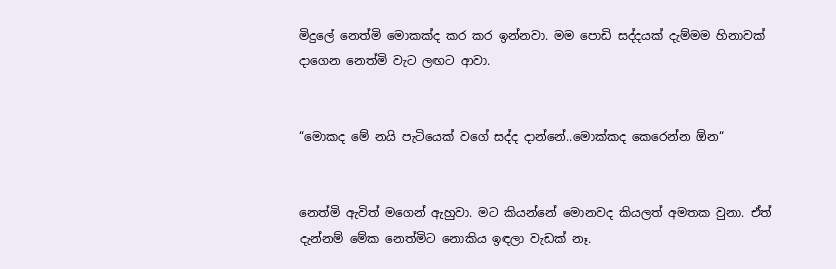මිදුලේ නෙත්මි මොකක්ද කර කර ඉන්නවා. මම පොඩි සද්දයක් දැම්මම හිනාවක් දාගෙන නෙත්මි වැට ලඟට ආවා.


“මොකද මේ නයි පැටියෙක් වගේ සද්ද දාන්නේ..මොක්කද කෙරෙන්න ඕන“


නෙත්මි ඇවිත් මගෙන් ඇහුවා. මට කියන්නේ මොනවද කියලත් අමතක වුනා. ඒත් දැන්නම් මේක නෙත්මිට නොකිය ඉඳලා වැඩක් නෑ.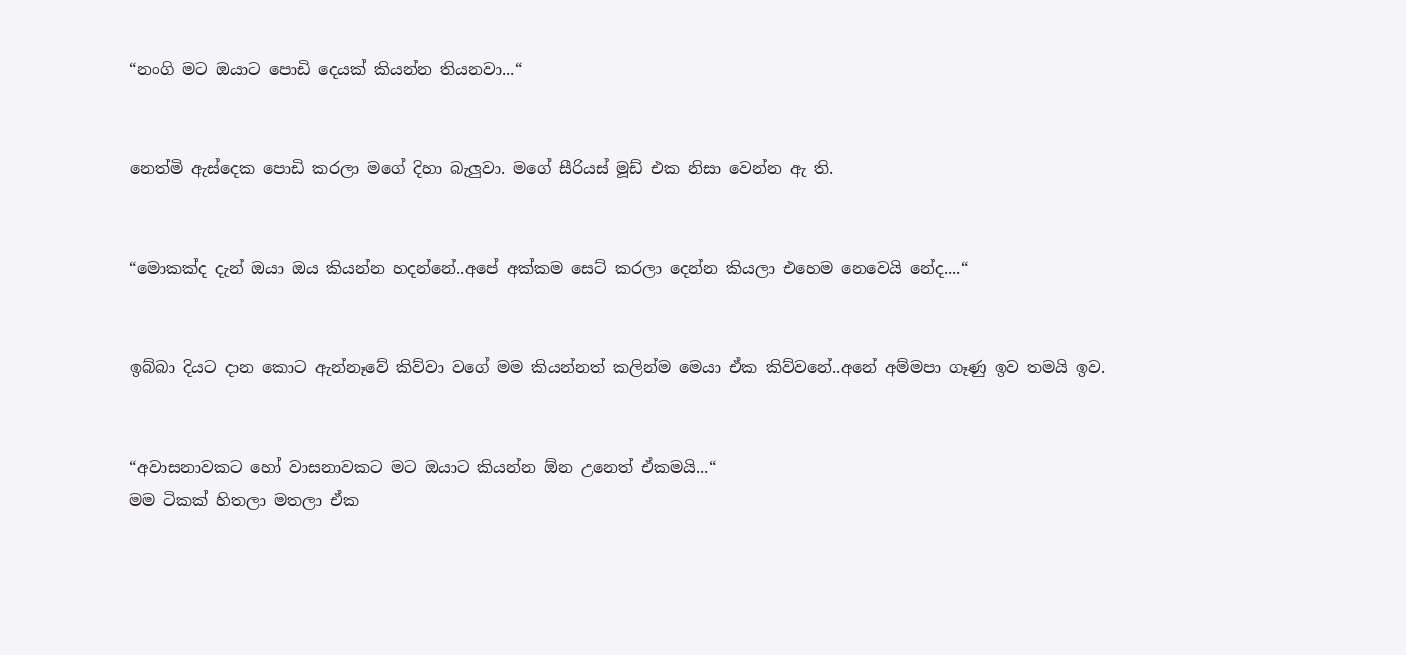“නංගි මට ඔයාට පොඩි දෙයක් කියන්න තියනවා...“


නෙත්මි ඇස්දෙක පොඩි කරලා මගේ දිහා බැලුවා. මගේ සීරියස් මූඩ් එක නිසා වෙන්න ඇ ති.


“මොකක්ද දැන් ඔයා ඔය කියන්න හදන්නේ..අපේ අක්කම සෙට් කරලා දෙන්න කියලා එහෙම නෙවෙයි නේද....“


ඉබ්බා දියට දාන කොට ඇන්නෑවේ කිව්වා වගේ මම කියන්නත් කලින්ම මෙයා ඒක කිව්වනේ..අනේ අම්මපා ගෑණු ඉව තමයි ඉව.


“අවාසනාවකට හෝ වාසනාවකට මට ඔයාට කියන්න ඕන උනෙත් ඒකමයි...“
මම ටිකක් හිතලා මතලා ඒක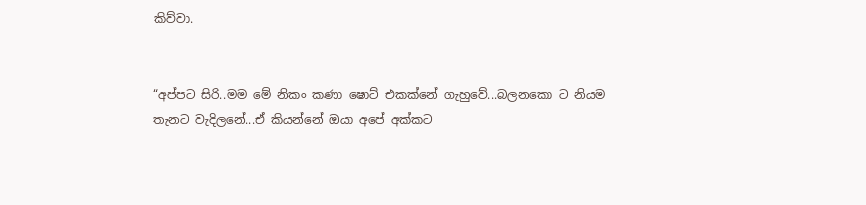කිව්වා.


“අප්පට සිරි..මම මේ නිකං කණා ෂොට් එකක්නේ ගැහුවේ...බලනකො ට නියම තැනට වැදිලනේ...ඒ කියන්නේ ඔයා අපේ අක්කට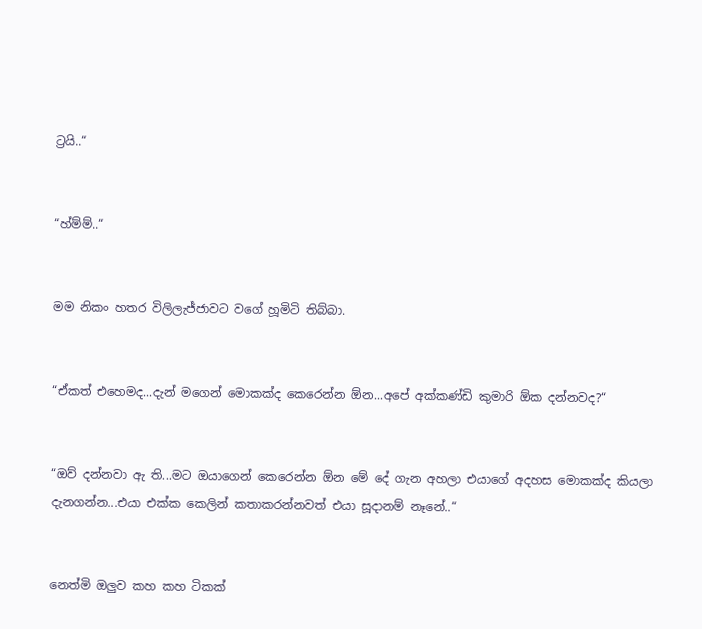ට්‍රයි..“


“හ්ම්ම්..“


මම නිකං හතර විලිලැජ්ජාවට වගේ හූමිටි තිබ්බා.


“ඒකත් එහෙමද...දැන් මගෙන් මොකක්ද කෙරෙන්න ඕන...අපේ අක්කණ්ඩි කුමාරි ඕක දන්නවද?“


“ඔව් දන්නවා ඇ ති...මට ඔයාගෙන් කෙරෙන්න ඕන මේ දේ ගැන අහලා එයාගේ අදහස මොකක්ද කියලා දැනගන්න...එයා එක්ක කෙලින් කතාකරන්නවත් එයා සූදානම් නෑනේ..“


නෙත්මි ඔලුව කහ කහ ටිකක්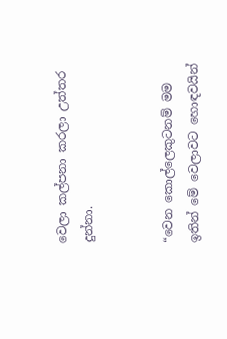වෙලා කල්පනා කරලා උත්තර දුන්නා.


“වෙන කොල්ලෙකුටනම් මම ඉතින් මේ වෙලාවට හොඳවයින්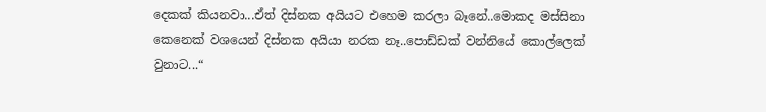දෙකක් කියනවා...ඒත් දිස්නක අයියට එහෙම කරලා බෑනේ..මොකද මස්සිනා කෙනෙක් වශයෙන් දිස්නක අයියා නරක නෑ..පොඩ්ඩක් වන්නියේ කොල්ලෙක් වුනාට...“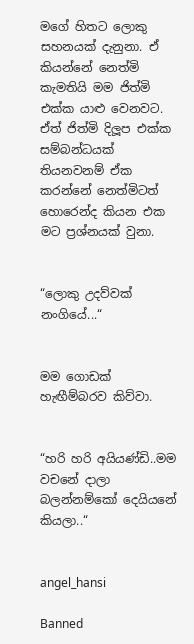මගේ හිතට ලොකු සහනයක් දැනුනා. ඒ කියන්නේ නෙත්මි කැමතියි මම ජිත්මි එක්ක යාළු වෙනවට. ඒත් ජිත්මි දිලූප එක්ක සම්බන්ධයක් තියනවනම් ඒක කරන්නේ නෙත්මිටත් හොරෙන්ද කියන එක මට ප්‍රශ්නයක් වුනා.


“ලොකු උදව්වක් නංගියේ...“


මම ගොඩක් හැඟීම්බරව කිව්වා.


“හරි හරි අයියණ්ඩි..මම වචනේ දාලා බලන්නම්කෝ දෙයියනේ කියලා..“


angel_hansi

Banned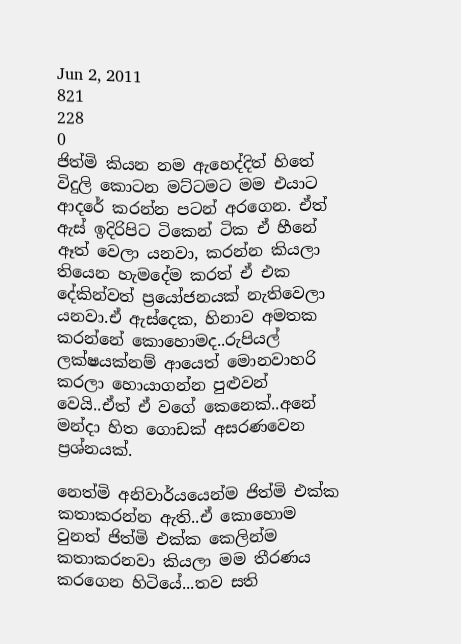Jun 2, 2011
821
228
0
ජිත්මි කියන නම ඇහෙද්දිත් හිතේ විදුලි කොටන මට්ටමට මම එයාට ආදරේ කරන්න පටන් අරගෙන. ඒත් ඇස් ඉදිරිපිට ටිකෙන් ටික ඒ හීනේ ඈත් වෙලා යනවා, කරන්න කියලා තියෙන හැමදේම කරත් ඒ එක දේකින්වත් ප්‍රයෝජනයක් නැතිවෙලා යනවා.ඒ ඇස්දෙක, හිනාව අමතක කරන්නේ කොහොමද..රුපියල් ලක්ෂයක්නම් ආයෙත් මොනවාහරි කරලා හොයාගන්න පුළුවන් වෙයි..ඒත් ඒ වගේ කෙනෙක්..අනේ මන්දා හිත ගොඩක් අසරණවෙන ප්‍රශ්නයක්.

නෙත්මි අනිවාර්යයෙන්ම ජිත්මි එක්ක කතාකරන්න ඇති..ඒ කොහොම වුනත් ජිත්මි එක්ක කෙලින්ම කතාකරනවා කියලා මම තීරණය කරගෙන හිටියේ...තව සති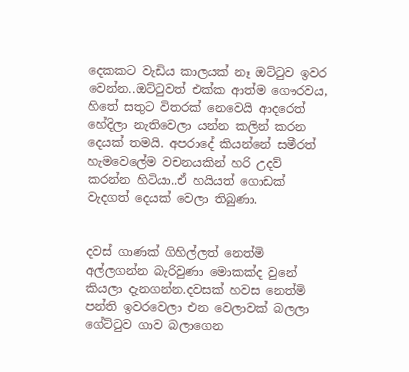දෙකකට වැඩිය කාලයක් නෑ ඔට්ටුව ඉවර වෙන්න..ඔට්ටුවත් එක්ක ආත්ම ගෞරවය, හිතේ සතුට විතරක් නෙවෙයි ආදරෙත් හේදිලා නැතිවෙලා යන්න කලින් කරන දෙයක් තමයි. අපරාදේ කියන්නේ සමීරත් හැමවෙලේම වචනයකින් හරි උදව් කරන්න හිටියා..ඒ හයියත් ගොඩක් වැදගත් දෙයක් වෙලා තිබුණා.


දවස් ගාණක් ගිහිල්ලත් නෙත්මි අල්ලගන්න බැරිවුණා මොකක්ද වුනේ කියලා දැනගන්න.දවසක් හවස නෙත්මි පන්ති ඉවරවෙලා එන වෙලාවක් බලලා ගේට්ටුව ගාව බලාගෙන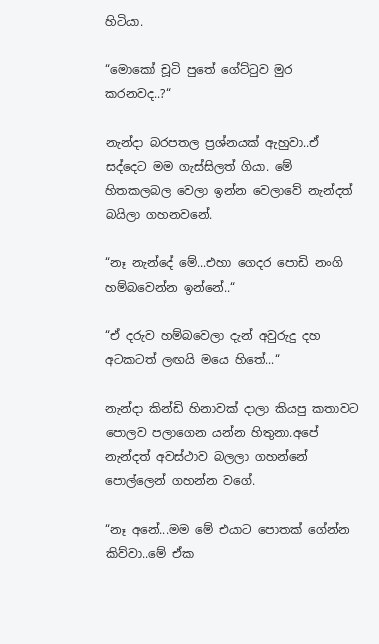හිටියා.

“මොකෝ චූටි පුතේ ගේට්ටුව මුර කරනවද..?“

නැන්දා බරපතල ප්‍රශ්නයක් ඇහුවා..ඒ සද්දෙට මම ගැස්සිලත් ගියා. මේ හිතකලබල වෙලා ඉන්න වෙලාවේ නැන්දත් බයිලා ගහනවනේ.

“නෑ නැන්දේ මේ...එහා ගෙදර පොඩි නංගි හම්බවෙන්න ඉන්නේ..“

“ඒ දරුව හම්බවෙලා දැන් අවුරුදු දහ අටකටත් ලඟයි මයෙ හිතේ...“

නැන්දා කින්ඩි හිනාවක් දාලා කියපු කතාවට පොලව පලාගෙන යන්න හිතුනා.අපේ නැන්දත් අවස්ථාව බලලා ගහන්නේ පොල්ලෙන් ගහන්න වගේ.

“නෑ අනේ...මම මේ එයාට පොතක් ගේන්න කිව්වා..මේ ඒක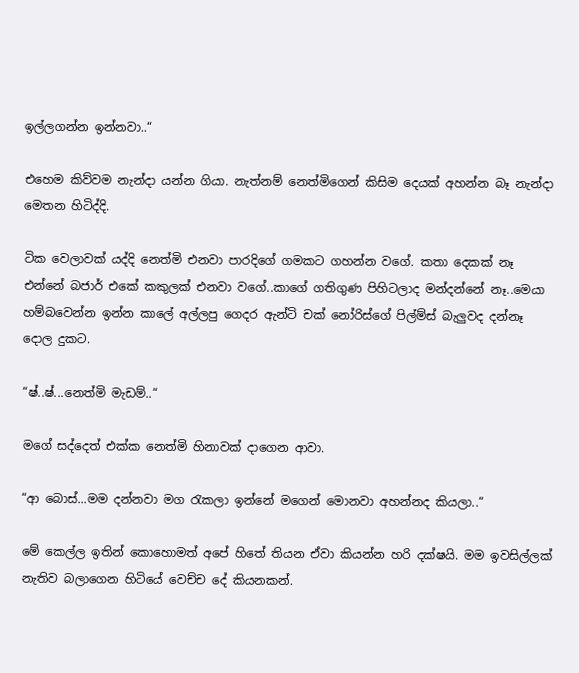ඉල්ලගන්න ඉන්නවා..“

එහෙම කිව්වම නැන්දා යන්න ගියා. නැත්නම් නෙත්මිගෙන් කිසිම දෙයක් අහන්න බෑ නැන්දා මෙතන හිටිද්දි.

ටික වෙලාවක් යද්දි නෙත්මි එනවා පාරදිගේ ගමකට ගහන්න වගේ. කතා දෙකක් නෑ එන්නේ බජාර් එකේ කකුලක් එනවා වගේ..කාගේ ගතිගුණ පිහිටලාද මන්දන්නේ නෑ..මෙයා හම්බවෙන්න ඉන්න කාලේ අල්ලපු ගෙදර ඇන්ටි චක් නෝරිස්ගේ පිල්ම්ස් බැලුවද දන්නෑ දොල දුකට.

“ෂ්..ෂ්...නෙත්මි මැඩම්..“

මගේ සද්දෙත් එක්ක නෙත්මි හිනාවක් දාගෙන ආවා.

“ආ බොස්...මම දන්නවා මග රැකලා ඉන්නේ මගෙන් මොනවා අහන්නද කියලා..“

මේ කෙල්ල ඉතින් කොහොමත් අපේ හිතේ තියන ඒවා කියන්න හරි දක්ෂයි. මම ඉවසිල්ලක් නැතිව බලාගෙන හිටියේ වෙච්ච දේ කියනකන්.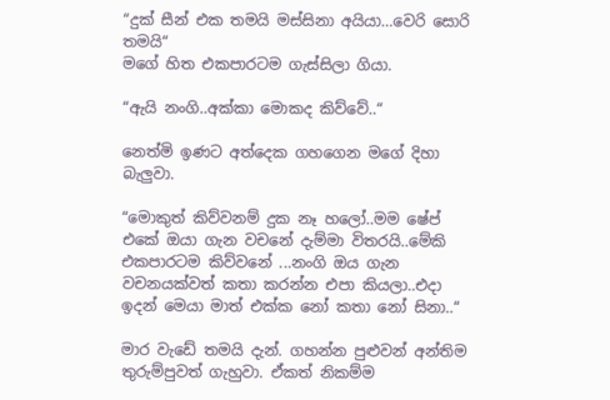“දුක් සීන් එක තමයි මස්සිනා අයියා...වෙරි සොරි තමයි“
මගේ හිත එකපාරටම ගැස්සිලා ගියා.

“ඇයි නංගි..අක්කා මොකද කිව්වේ..“

නෙත්මි ඉණට අත්දෙක ගහගෙන මගේ දිහා බැලුවා.

“මොකුත් කිව්වනම් දුක නෑ හලෝ..මම ෂේප් එකේ ඔයා ගැන වචනේ දැම්මා විතරයි..මේකි එකපාරටම කිව්වනේ ...නංගි ඔය ගැන වචනයක්වත් කතා කරන්න එපා කියලා..එදා ඉදන් මෙයා මාත් එක්ක නෝ කතා නෝ සිනා..“

මාර වැඩේ තමයි දැන්. ගහන්න පුළුවන් අන්තිම තුරුම්පුවත් ගැහුවා. ඒකත් නිකම්ම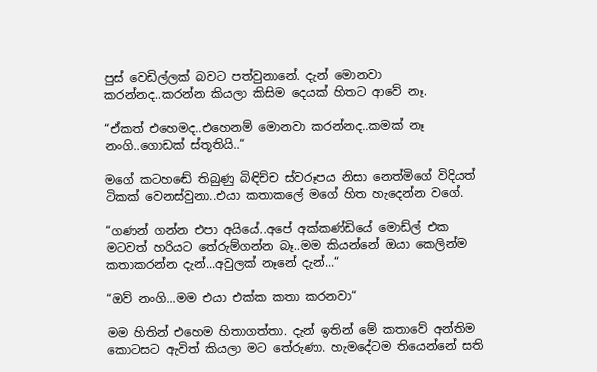පුස් වෙඩිල්ලක් බවට පත්වුනානේ. දැන් මොනවා කරන්නද..කරන්න කියලා කිසිම දෙයක් හිතට ආවේ නෑ.

“ඒකත් එහෙමද..එහෙනම් මොනවා කරන්නද..කමක් නෑ නංගි..ගොඩක් ස්තූතියි..“

මගේ කටහඬේ තිබුණු බිඳිච්ච ස්වරූපය නිසා නෙත්මිගේ විදියත් ටිකක් වෙනස්වුනා..එයා කතාකලේ මගේ හිත හැදෙන්න වගේ.

“ගණන් ගන්න එපා අයියේ..අපේ අක්කණ්ඩියේ මොඩ්ල් එක මටවත් හරියට තේරුම්ගන්න බෑ..මම කියන්නේ ඔයා කෙලින්ම කතාකරන්න දැන්...අවුලක් නෑනේ දැන්...“

“ඔව් නංගි...මම එයා එක්ක කතා කරනවා“

මම හිතින් එහෙම හිතාගත්තා. දැන් ඉතින් මේ කතාවේ අන්තිම කොටසට ඇවිත් කියලා මට තේරුණා. හැමදේටම තියෙන්නේ සති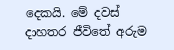දෙකයි. මේ දවස් දාහතර ජීවිතේ අරුම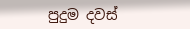පුදුම දවස්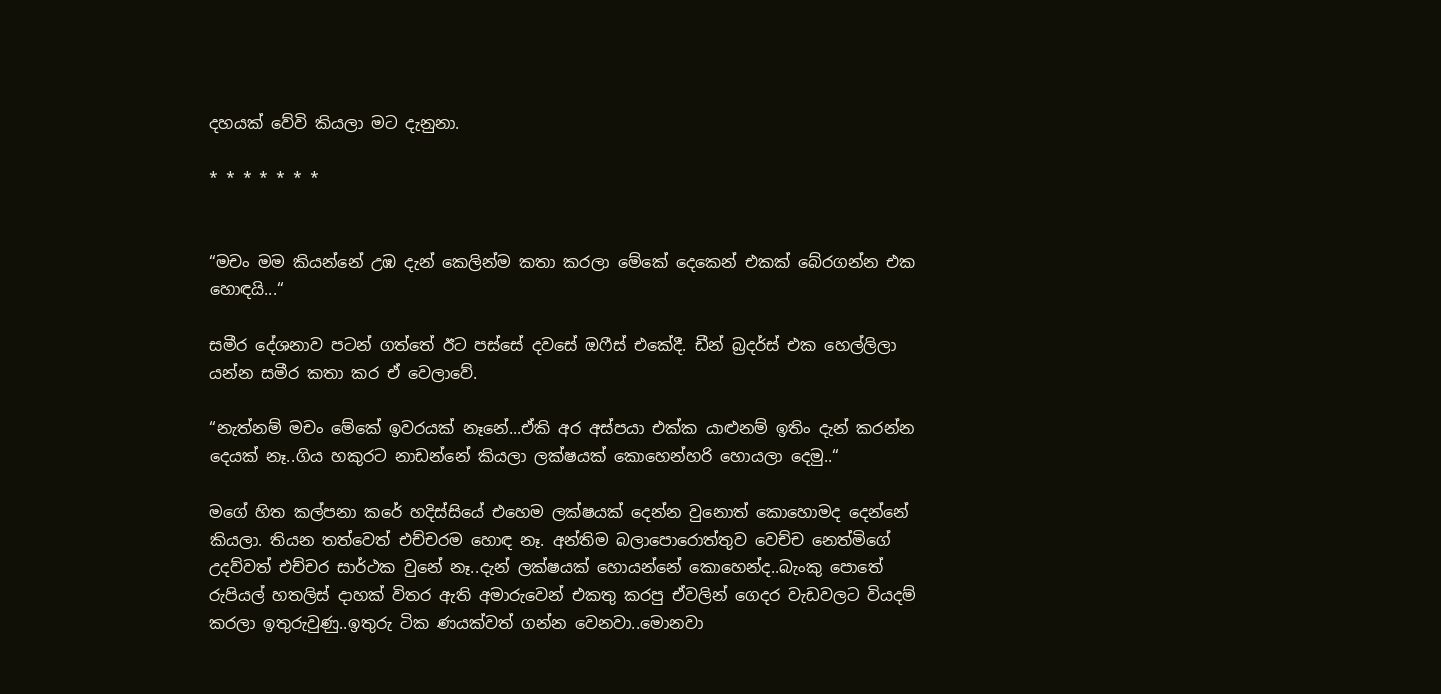දහයක් වේවි කියලා මට දැනුනා.

* * * * * * *


“මචං මම කියන්නේ උඹ දැන් කෙලින්ම කතා කරලා මේකේ දෙකෙන් එකක් බේරගන්න එක හොඳයි...“

සමීර දේශනාව පටන් ගත්තේ ඊට පස්සේ දවසේ ඔෆීස් එකේදී. ඩීන් බ්‍රදර්ස් එක හෙල්ලිලා යන්න සමීර කතා කර ඒ වෙලාවේ.

“නැත්නම් මචං මේකේ ඉවරයක් නෑනේ...ඒකි අර අස්පයා එක්ක යාළුනම් ඉතිං දැන් කරන්න දෙයක් නෑ..ගිය හකුරට නාඩන්නේ කියලා ලක්ෂයක් කොහෙන්හරි හොයලා දෙමු..“

මගේ හිත කල්පනා කරේ හදිස්සියේ එහෙම ලක්ෂයක් දෙන්න වුනොත් කොහොමද දෙන්නේ කියලා. තියන තත්වෙත් එච්චරම හොඳ නෑ. අන්තිම බලාපොරොත්තුව වෙච්ච නෙත්මිගේ උදව්වත් එච්චර සාර්ථක වුනේ නෑ..දැන් ලක්ෂයක් හොයන්නේ කොහෙන්ද..බැංකු පොතේ රුපියල් හතලිස් දාහක් විතර ඇති අමාරුවෙන් එකතු කරපු ඒවලින් ගෙදර වැඩවලට වියදම් කරලා ඉතුරුවුණු..ඉතුරු ටික ණයක්වත් ගන්න වෙනවා..මොනවා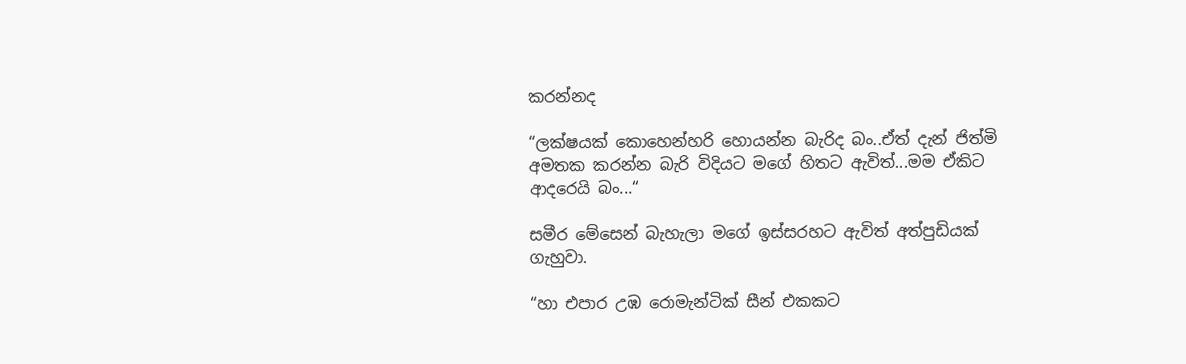කරන්නද

“ලක්ෂයක් කොහෙන්හරි හොයන්න බැරිද බං..ඒත් දැන් ජිත්මි අමතක කරන්න බැරි විදියට මගේ හිතට ඇවිත්...මම ඒකිට ආදරෙයි බං...“

සමීර මේසෙන් බැහැලා මගේ ඉස්සරහට ඇවිත් අත්පුඩියක් ගැහුවා.

“හා එපාර උඹ රොමැන්ටික් සීන් එකකට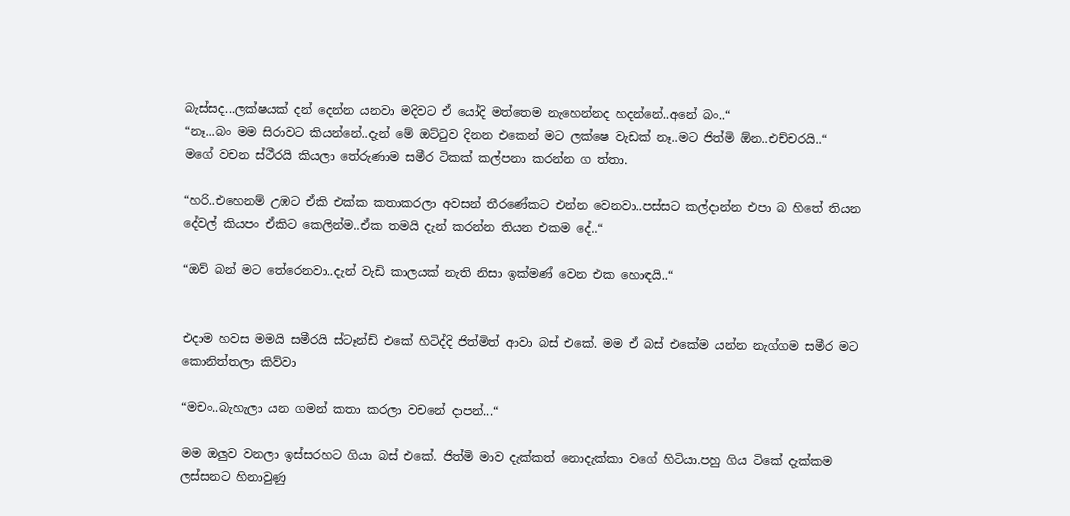බැස්සද...ලක්ෂයක් දන් දෙන්න යනවා මදිවට ඒ යෝදි මත්තෙම නැහෙන්නද හදන්නේ..අනේ බං..“
“නෑ...බං මම සිරාවට කියන්නේ..දැන් මේ ඔට්ටුව දිනන එකෙන් මට ලක්ෂෙ වැඩක් නෑ..මට ජිත්මි ඕන..එච්චරයි..“
මගේ වචන ස්ථීරයි කියලා තේරුණාම සමීර ටිකක් කල්පනා කරන්න ග ත්තා.

“හරි..එහෙනම් උඹට ඒකි එක්ක කතාකරලා අවසන් තීරණේකට එන්න වෙනවා..පස්සට කල්දාන්න එපා බ හිතේ තියන දේවල් කියපං ඒකිට කෙලින්ම..ඒක තමයි දැන් කරන්න තියන එකම දේ..“

“ඔව් බන් මට තේරෙනවා..දැන් වැඩි කාලයක් නැති නිසා ඉක්මණ් වෙන එක හොඳයි..“


එදාම හවස මමයි සමීරයි ස්ටෑන්ඩ් එකේ හිටිද්දි ජිත්මිත් ආවා බස් එකේ. මම ඒ බස් එකේම යන්න නැග්ගම සමීර මට කොනිත්තලා කිව්වා

“මචං..බැහැලා යන ගමන් කතා කරලා වචනේ දාපන්...“

මම ඔලුව වනලා ඉස්සරහට ගියා බස් එකේ. ජිත්මි මාව දැක්කත් නොදැක්කා වගේ හිටියා.පහු ගිය ටිකේ දැක්කම ලස්සනට හිනාවුණු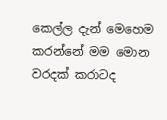කෙල්ල දැන් මෙහෙම කරන්නේ මම මොන වරදක් කරාටද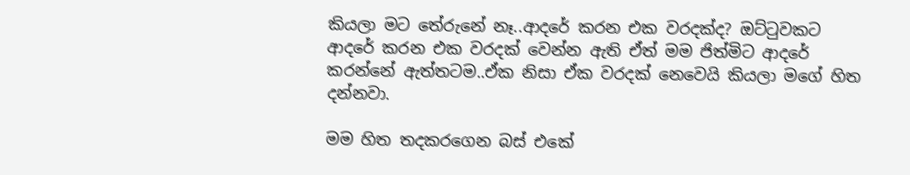කියලා මට තේරුනේ නෑ..ආදරේ කරන එක වරදක්ද? ඔට්ටුවකට ආදරේ කරන එක වරදක් වෙන්න ඇති ඒත් මම ජිත්මිට ආදරේ කරන්නේ ඇත්තටම..ඒක නිසා ඒක වරදක් නෙවෙයි කියලා මගේ හිත දන්නවා.

මම හිත තදකරගෙන බස් එකේ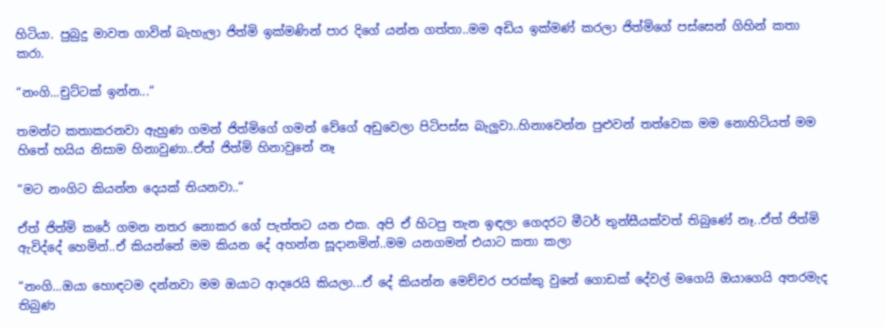හිටියා. පුබුදු මාවත ගාවින් බැහැලා ජිත්මි ඉක්මණින් පාර දිගේ යන්න ගත්තා..මම අඩිය ඉක්මණ් කරලා ජිත්මිගේ පස්සෙන් ගිහින් කතා කරා.

“නංගි...චුට්ටක් ඉන්න...“

තමන්ට කතාකරනවා ඇහුණ ගමන් ජිත්මිගේ ගමන් වේගේ අඩුවෙලා පිටිපස්ස බැලුවා..හිනාවෙන්න පුළුවන් තත්වෙක මම නොහිටියත් මම හිතේ හයිය නිසාම හිනාවුණා..ඒත් ජිත්මි හිනාවුනේ නෑ

“මට නංගිට කියන්න දෙයක් තියනවා..“

ඒත් ජිත්මි කරේ ගමන නතර නොකර ගේ පැත්තට යන එක. අපි ඒ හිටපු තැන ඉඳලා ගෙදරට මීටර් තුන්සීයක්වත් තිබුණේ නෑ..ඒත් ජිත්මි ඇවිද්දේ හෙමින්..ඒ කියන්නේ මම කියන දේ අහන්න සූදානමින්..මම යනගමන් එයාට කතා කලා

“නංගි...ඔයා හොඳටම දන්නවා මම ඔයාට ආදරෙයි කියලා...ඒ දේ කියන්න මෙච්චර පරක්කු වුනේ ගොඩක් දේවල් මගෙයි ඔයාගෙයි අතරමැද තිබුණ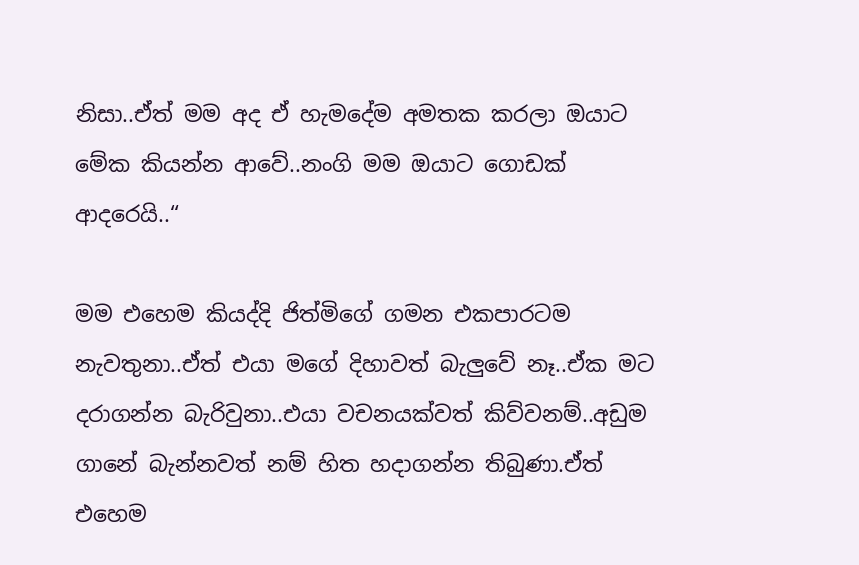නිසා..ඒත් මම අද ඒ හැමදේම අමතක කරලා ඔයාට මේක කියන්න ආවේ..නංගි මම ඔයාට ගොඩක් ආදරෙයි..“

මම එහෙම කියද්දි ජිත්මිගේ ගමන එකපාරටම නැවතුනා..ඒත් එයා මගේ දිහාවත් බැලුවේ නෑ..ඒක මට දරාගන්න බැරිවුනා..එයා වචනයක්වත් කිව්වනම්..අඩුම ගානේ බැන්නවත් නම් හිත හදාගන්න තිබුණා.ඒත් එහෙම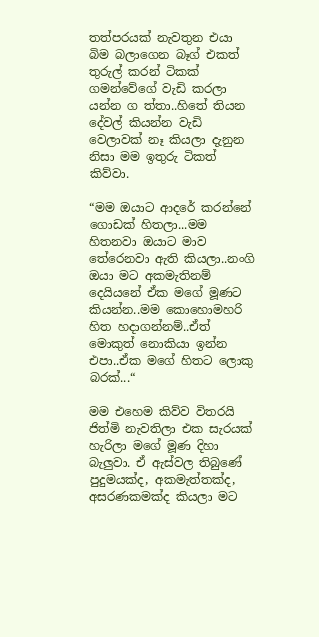තත්පරයක් නැවතුන එයා බිම බලාගෙන බෑග් එකත් තුරුල් කරන් ටිකක් ගමන්වේගේ වැඩි කරලා යන්න ග ත්තා..හිතේ තියන දේවල් කියන්න වැඩි වෙලාවක් නෑ කියලා දැනුන නිසා මම ඉතුරු ටිකත් කිව්වා.

“මම ඔයාට ආදරේ කරන්නේ ගොඩක් හිතලා...මම හිතනවා ඔයාට මාව තේරෙනවා ඇති කියලා..නංගි ඔයා මට අකමැතිනම් දෙයියනේ ඒක මගේ මූණට කියන්න..මම කොහොමහරි හිත හදාගන්නම්..ඒත් මොකුත් නොකියා ඉන්න එපා..ඒක මගේ හිතට ලොකු බරක්...“

මම එහෙම කිව්ව විතරයි ජිත්මි නැවතිලා එක සැරයක් හැරිලා මගේ මූණ දිහා බැලුවා. ඒ ඇස්වල තිබුණේ පුදුමයක්ද, අකමැත්තක්ද, අසරණකමක්ද කියලා මට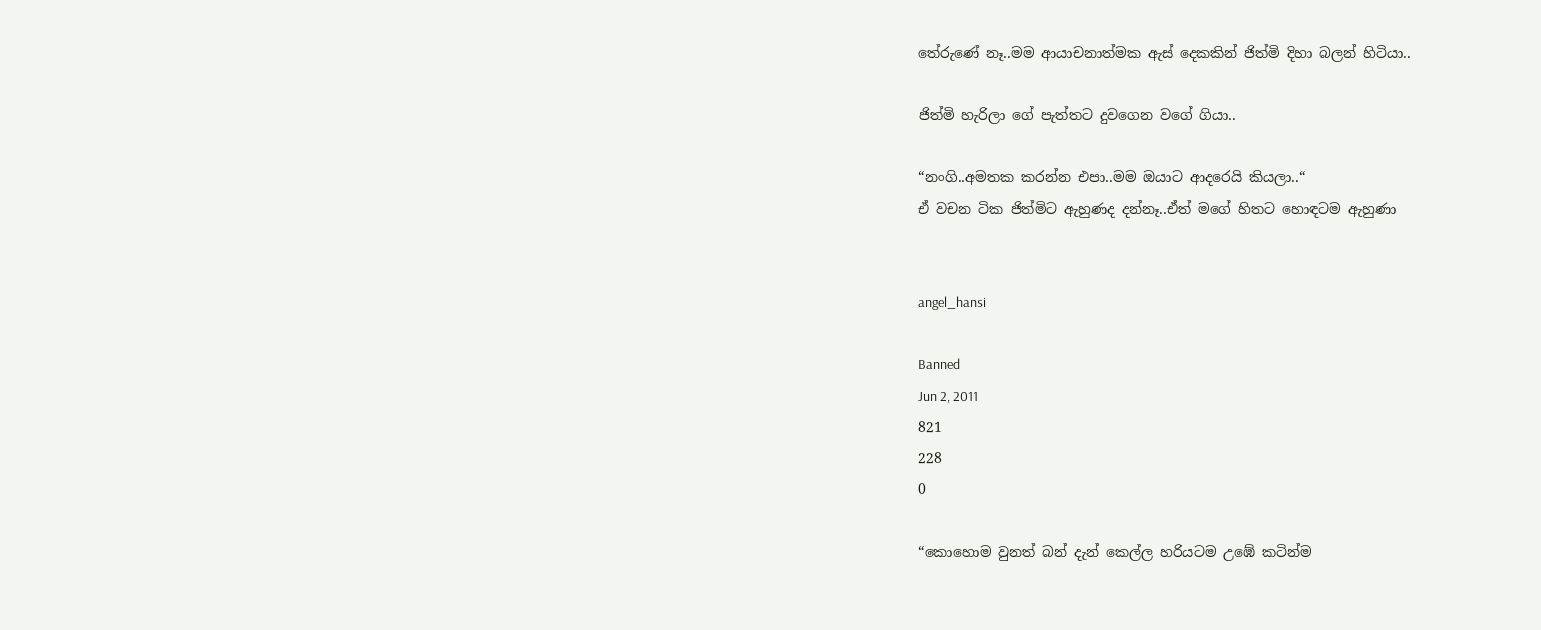තේරුණේ නෑ..මම ආයාචනාත්මක ඇස් දෙකකින් ජිත්මි දිහා බලන් හිටියා..

ජිත්මි හැරිලා ගේ පැත්තට දුවගෙන වගේ ගියා..

“නංගි..අමතක කරන්න එපා..මම ඔයාට ආදරෙයි කියලා..“
ඒ වචන ටික ජිත්මිට ඇහුණද දන්නෑ..ඒත් මගේ හිතට හොඳටම ඇහුණා


angel_hansi

Banned
Jun 2, 2011
821
228
0

“කොහොම වුනත් බන් දැන් කෙල්ල හරියටම උඹේ කටින්ම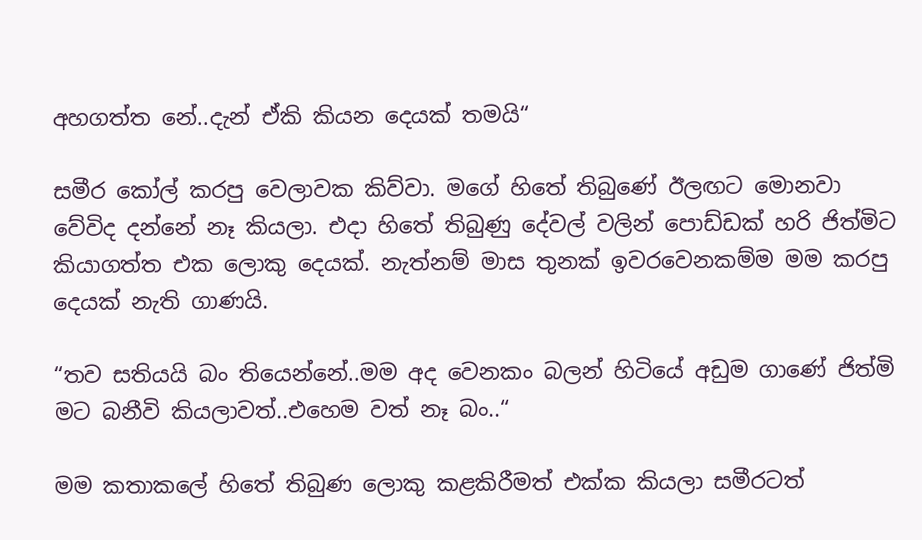අහගත්ත නේ..දැන් ඒකි කියන දෙයක් තමයි“

සමීර කෝල් කරපු වෙලාවක කිව්වා. මගේ හිතේ තිබුණේ ඊලඟට මොනවා වේවිද දන්නේ නෑ කියලා. එදා හිතේ තිබුණු දේවල් වලින් පොඩ්ඩක් හරි ජිත්මිට කියාගත්ත එක ලොකු දෙයක්. නැත්නම් මාස තුනක් ඉවරවෙනකම්ම මම කරපු දෙයක් නැති ගාණයි.

“තව සතියයි බං තියෙන්නේ..මම අද වෙනකං බලන් හිටියේ අඩුම ගාණේ ජිත්මි මට බනීවි කියලාවත්..එහෙම වත් නෑ බං..“

මම කතාකලේ හිතේ තිබුණ ලොකු කළකිරීමත් එක්ක කියලා සමීරටත්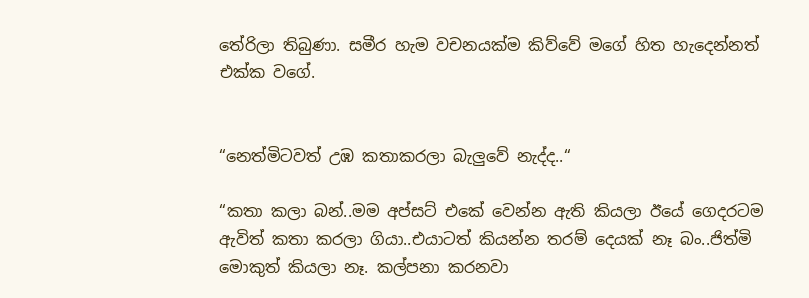තේරිලා තිබුණා. සමීර හැම වචනයක්ම කිව්වේ මගේ හිත හැදෙන්නත් එක්ක වගේ.


“නෙත්මිටවත් උඹ කතාකරලා බැලුවේ නැද්ද..“

“කතා කලා බන්..මම අප්සට් එකේ වෙන්න ඇති කියලා ඊයේ ගෙදරටම ඇවිත් කතා කරලා ගියා..එයාටත් කියන්න තරම් දෙයක් නෑ බං..ජිත්මි මොකුත් කියලා නෑ. කල්පනා කරනවා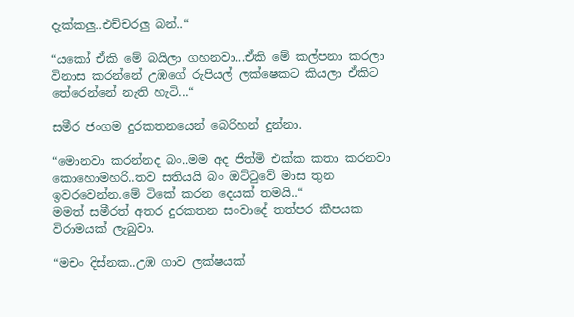දැක්කලු..එච්චරලු බන්..“

“යකෝ ඒකි මේ බයිලා ගහනවා...ඒකි මේ කල්පනා කරලා විනාස කරන්නේ උඹගේ රුපියල් ලක්ෂෙකට කියලා ඒකිට තේරෙන්නේ නැති හැටි...“

සමීර ජංගම දුරකතනයෙන් බෙරිහන් දුන්නා.

“මොනවා කරන්නද බං..මම අද ජිත්මි එක්ක කතා කරනවා කොහොමහරි..තව සතියයි බං ඔට්ටුවේ මාස තුන ඉවරවෙන්න.මේ ටිකේ කරන දෙයක් තමයි..“
මමත් සමීරත් අතර දුරකතන සංවාදේ තත්පර කීපයක විරාමයක් ලැබුවා.

“මචං දිස්නක..උඹ ගාව ලක්ෂයක්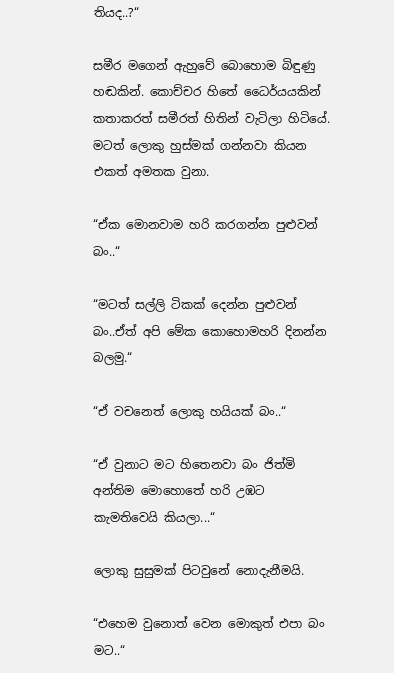තියද..?“

සමීර මගෙන් ඇහුවේ බොහොම බිඳුණු හඬකින්. කොච්චර හිතේ ධෛර්යයකින් කතාකරත් සමීරත් හිතින් වැටිලා හිටියේ. මටත් ලොකු හුස්මක් ගන්නවා කියන එකත් අමතක වුනා.

“ඒක මොනවාම හරි කරගන්න පුළුවන් බං..“

“මටත් සල්ලි ටිකක් දෙන්න පුළුවන් බං..ඒත් අපි මේක කොහොමහරි දිනන්න බලමු.“

“ඒ වචනෙත් ලොකු හයියක් බං..“

“ඒ වුනාට මට හිතෙනවා බං ජිත්මි අන්තිම මොහොතේ හරි උඹට කැමතිවෙයි කියලා...“

ලොකු සුසුමක් පිටවුනේ නොදැනීමයි.

“එහෙම වුනොත් වෙන මොකුත් එපා බං මට..“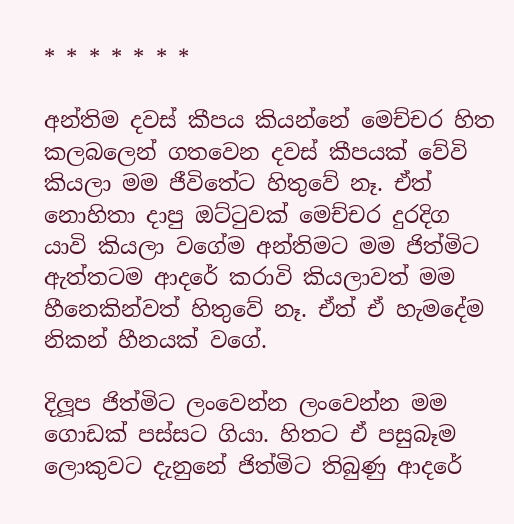* * * * * * *

අන්තිම දවස් කීපය කියන්නේ මෙච්චර හිත කලබලෙන් ගතවෙන දවස් කීපයක් වේවි කියලා මම ජීවිතේට හිතුවේ නෑ. ඒත් නොහිතා දාපු ඔට්ටුවක් මෙච්චර දුරදිග යාවි කියලා වගේම අන්තිමට මම ජිත්මිට ඇත්තටම ආදරේ කරාවි කියලාවත් මම හීනෙකින්වත් හිතුවේ නෑ. ඒත් ඒ හැමදේම නිකන් හීනයක් වගේ.

දිලූප ජිත්මිට ලංවෙන්න ලංවෙන්න මම ගොඩක් පස්සට ගියා. හිතට ඒ පසුබෑම ලොකුවට දැනුනේ ජිත්මිට තිබුණු ආදරේ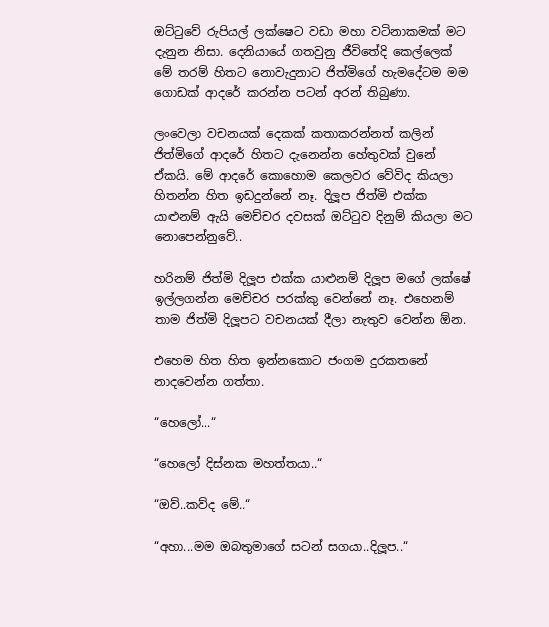ඔට්ටුවේ රුපියල් ලක්ෂෙට වඩා මහා වටිනාකමක් මට දැනුන නිසා. දෙනියායේ ගතවුනු ජීවිතේදි කෙල්ලෙක් මේ තරම් හිතට නොවැදුනාට ජිත්මිගේ හැමදේටම මම ගොඩක් ආදරේ කරන්න පටන් අරන් තිබුණා.

ලංවෙලා වචනයක් දෙකක් කතාකරන්නත් කලින් ජිත්මිගේ ආදරේ හිතට දැනෙන්න හේතුවක් වුනේ ඒකයි. මේ ආදරේ කොහොම කෙලවර වේවිද කියලා හිතන්න හිත ඉඩදුන්නේ නෑ. දිලූප ජිත්මි එක්ක යාළුනම් ඇයි මෙච්චර දවසක් ඔට්ටුව දිනුම් කියලා මට නොපෙන්නුවේ..

හරිනම් ජිත්මි දිලූප එක්ක යාළුනම් දිලූප මගේ ලක්ෂේ ඉල්ලගන්න මෙච්චර පරක්කු වෙන්නේ නෑ. එහෙනම් තාම ජිත්මි දිලූපට වචනයක් දීලා නැතුව වෙන්න ඕන.

එහෙම හිත හිත ඉන්නකොට ජංගම දුරකතනේ නාදවෙන්න ගත්තා.

“හෙලෝ...“

“හෙලෝ දිස්නක මහත්තයා..“

“ඔව්..කව්ද මේ..“

“අහා...මම ඔබතුමාගේ සටන් සගයා..දිලූප..“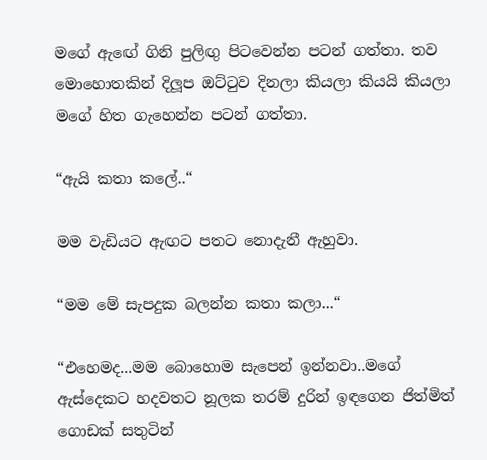මගේ ඇඟේ ගිනි පුලිඟු පිටවෙන්න පටන් ගත්තා. තව මොහොතකින් දිලූප ඔට්ටුව දිනලා කියලා කියයි කියලා මගේ හිත ගැහෙන්න පටන් ගත්තා.

“ඇයි කතා කලේ..“

මම වැඩියට ඇඟට පතට නොදැනී ඇහුවා.

“මම මේ සැපදුක බලන්න කතා කලා...“

“එහෙමද...මම බොහොම සැපෙන් ඉන්නවා..මගේ ඇස්දෙකට හදවතට නූලක තරම් දුරින් ඉඳගෙන ජිත්මිත් ගොඩක් සතුටින්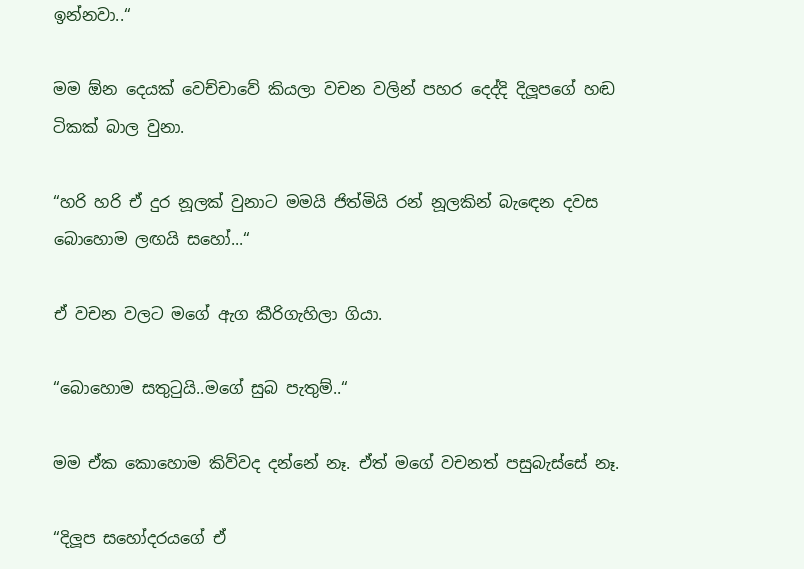ඉන්නවා..“

මම ඕන දෙයක් වෙච්චාවේ කියලා වචන වලින් පහර දෙද්දි දිලූපගේ හඬ ටිකක් බාල වුනා.

“හරි හරි ඒ දුර නූලක් වුනාට මමයි ජිත්මියි රන් නූලකින් බැඳෙන දවස බොහොම ලඟයි සහෝ...“

ඒ වචන වලට මගේ ඇග කීරිගැහිලා ගියා.

“බොහොම සතුටුයි..මගේ සුබ පැතුම්..“

මම ඒක කොහොම කිව්වද දන්නේ නෑ. ඒත් මගේ වචනත් පසුබැස්සේ නෑ.

“දිලූප සහෝදරයගේ ඒ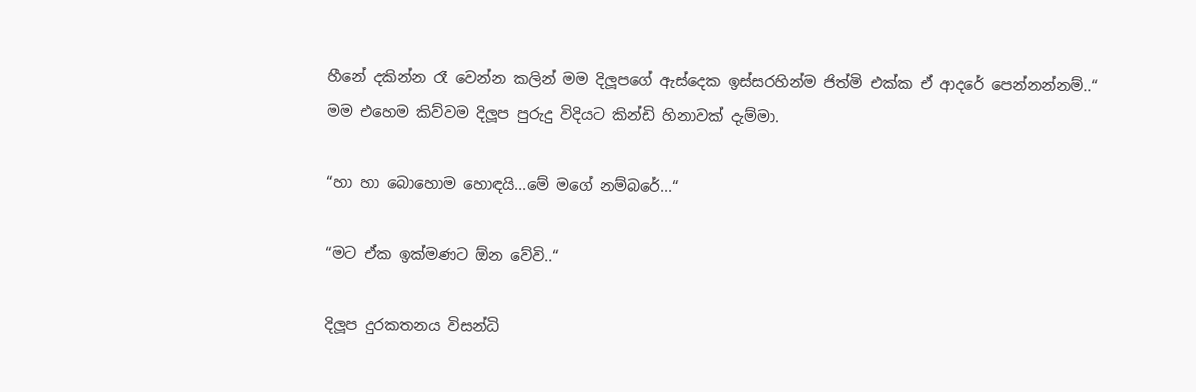හීනේ දකින්න රෑ වෙන්න කලින් මම දිලූපගේ ඇස්දෙක ඉස්සරහින්ම ජිත්මි එක්ක ඒ ආදරේ පෙන්නන්නම්..“
මම එහෙම කිව්වම දිලූප පුරුදු විදියට කින්ඩි හිනාවක් දැම්මා.

“හා හා බොහොම හොඳයි...මේ මගේ නම්බරේ...“

“මට ඒක ඉක්මණට ඕන වේවි..“

දිලූප දුරකතනය විසන්ධි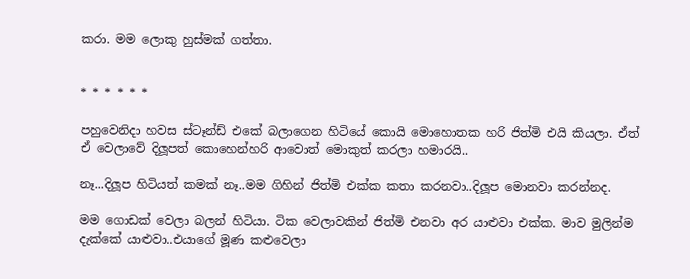කරා. මම ලොකු හුස්මක් ගත්තා.


* * * * * *

පහුවෙනිදා හවස ස්ටෑන්ඩ් එකේ බලාගෙන හිටියේ කොයි මොහොතක හරි ජිත්මි එයි කියලා. ඒත් ඒ වෙලාවේ දිලූපත් කොහෙන්හරි ආවොත් මොකුත් කරලා හමාරයි..

නෑ...දිලූප හිටියත් කමක් නෑ..මම ගිහින් ජිත්මි එක්ක කතා කරනවා..දිලූප මොනවා කරන්නද.

මම ගොඩක් වෙලා බලන් හිටියා. ටික වෙලාවකින් ජිත්මි එනවා අර යාළුවා එක්ක. මාව මුලින්ම දැක්කේ යාළුවා..එයාගේ මූණ කළුවෙලා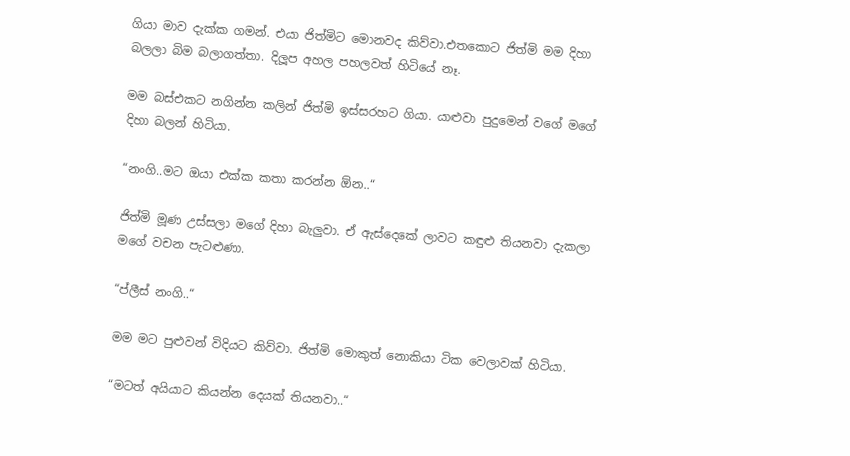ගියා මාව දැක්ක ගමන්. එයා ජිත්මිට මොනවද කිව්වා.එතකොට ජිත්මි මම දිහා බලලා බිම බලාගත්තා. දිලූප අහල පහලවත් හිටියේ නෑ.

මම බස්එකට නගින්න කලින් ජිත්මි ඉස්සරහට ගියා. යාළුවා පුදුමෙන් වගේ මගේ දිහා බලන් හිටියා.

“නංගි..මට ඔයා එක්ක කතා කරන්න ඕන..“

ජිත්මි මූණ උස්සලා මගේ දිහා බැලුවා. ඒ ඇස්දෙකේ ලාවට කඳුළු තියනවා දැකලා මගේ වචන පැටළුණා.

“ප්ලීස් නංගි..“

මම මට පුළුවන් විදියට කිව්වා. ජිත්මි මොකුත් නොකියා ටික වෙලාවක් හිටියා.

“මටත් අයියාට කියන්න දෙයක් තියනවා..“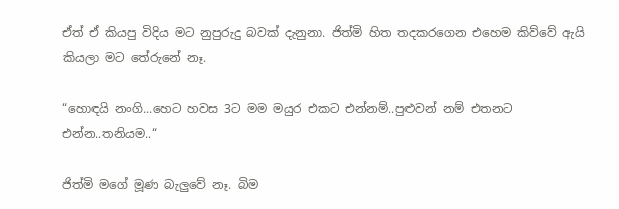ඒත් ඒ කියපු විදිය මට නුපුරුදු බවක් දැනුනා. ජිත්මි හිත තදකරගෙන එහෙම කිව්වේ ඇයි කියලා මට තේරුනේ නෑ.

“හොඳයි නංගි...හෙට හවස 3ට මම මයුර එකට එන්නම්..පුළුවන් නම් එතනට එන්න..තනියම..“

ජිත්මි මගේ මූණ බැලුවේ නෑ. බිම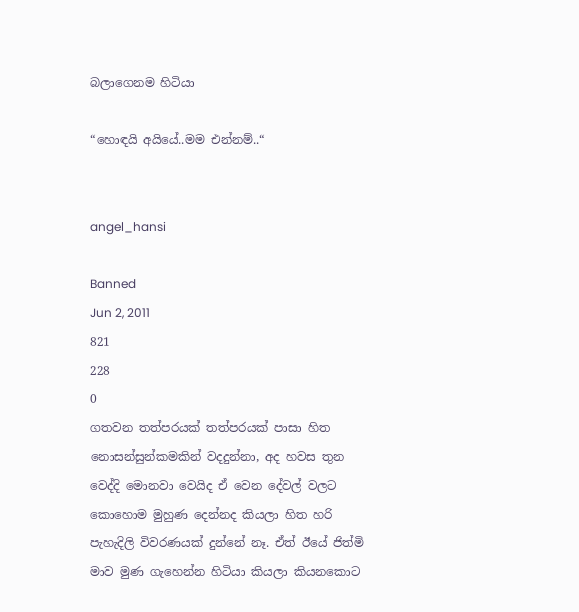බලාගෙනම හිටියා

“හොඳයි අයියේ..මම එන්නම්..“


angel_hansi

Banned
Jun 2, 2011
821
228
0
ගතවන තත්පරයක් තත්පරයක් පාසා හිත නොසන්සුන්කමකින් වදදුන්නා, අද හවස තුන වෙද්දි මොනවා වෙයිද ඒ වෙන දේවල් වලට කොහොම මුහුණ දෙන්නද කියලා හිත හරි පැහැදිලි විවරණයක් දුන්නේ නෑ. ඒත් ඊයේ ජිත්මි මාව මුණ ගැහෙන්න හිටියා කියලා කියනකොට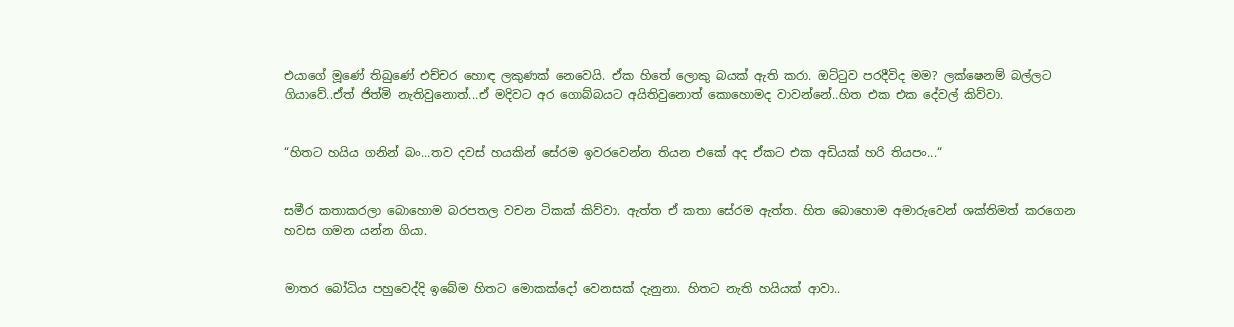එයාගේ මූණේ තිබුණේ එච්චර හොඳ ලකුණක් නෙවෙයි. ඒක හිතේ ලොකු බයක් ඇති කරා. ඔට්ටුව පරදීවිද මම? ලක්ෂෙනම් බල්ලට ගියාවේ..ඒත් ජිත්මි නැතිවුනොත්...ඒ මදිවට අර ගොබ්බයට අයිතිවුනොත් කොහොමද වාවන්නේ..හිත එක එක දේවල් කිව්වා.


“හිතට හයිය ගනින් බං...තව දවස් හයකින් සේරම ඉවරවෙන්න තියන එකේ අද ඒකට එක අඩියක් හරි තියපං...“


සමීර කතාකරලා බොහොම බරපතල වචන ටිකක් කිව්වා. ඇත්ත ඒ කතා සේරම ඇත්ත. හිත බොහොම අමාරුවෙන් ශක්තිමත් කරගෙන හවස ගමන යන්න ගියා.


මාතර බෝධිය පහුවෙද්දි ඉබේම හිතට මොකක්දෝ වෙනසක් දැනුනා. හිතට නැති හයියක් ආවා..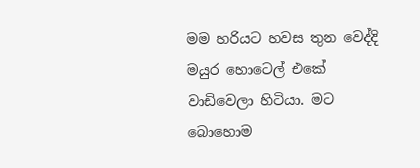මම හරියට හවස තුන වෙද්දි මයුර හොටෙල් එකේ වාඩිවෙලා හිටියා. මට බොහොම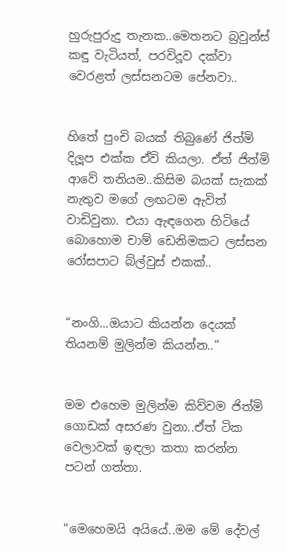හුරුපුරුදු තැනක..මෙතනට බ්‍රවුන්ස් කඳු වැටියත්, පරවිදූව දක්වා වෙරළත් ලස්සනටම පේනවා..


හිතේ පුංචි බයක් තිබුණේ ජිත්මි දිලූප එක්ක ඒවි කියලා. ඒත් ජිත්මි ආවේ තනියම..කිසිම බයක් සැකක් නැතුව මගේ ලඟටම ඇවිත් වාඩිවුනා. එයා ඇඳගෙන හිටියේ බොහොම චාම් ඩෙනිමකට ලස්සන රෝසපාට බ්ල්වුස් එකක්..


“නංගි...ඔයාට කියන්න දෙයක් තියනම් මුලින්ම කියන්න..“


මම එහෙම මුලින්ම කිව්වම ජිත්මි ගොඩක් අසරණ වුනා..ඒත් ටික වෙලාවක් ඉඳලා කතා කරන්න පටන් ගත්තා.


“මෙහෙමයි අයියේ..මම මේ දේවල්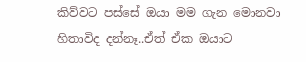කිව්වට පස්සේ ඔයා මම ගැන මොනවා හිතාවිද දන්නෑ..ඒත් ඒක ඔයාට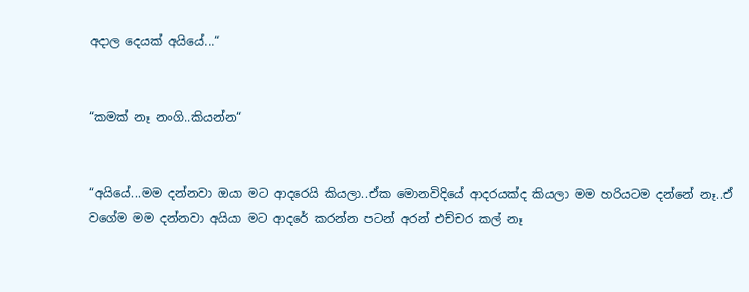අදාල දෙයක් අයියේ...“


“කමක් නෑ නංගි..කියන්න“


“අයියේ...මම දන්නවා ඔයා මට ආදරෙයි කියලා..ඒක මොනවිදියේ ආදරයක්ද කියලා මම හරියටම දන්නේ නෑ..ඒ වගේම මම දන්නවා අයියා මට ආදරේ කරන්න පටන් අරන් එච්චර කල් නෑ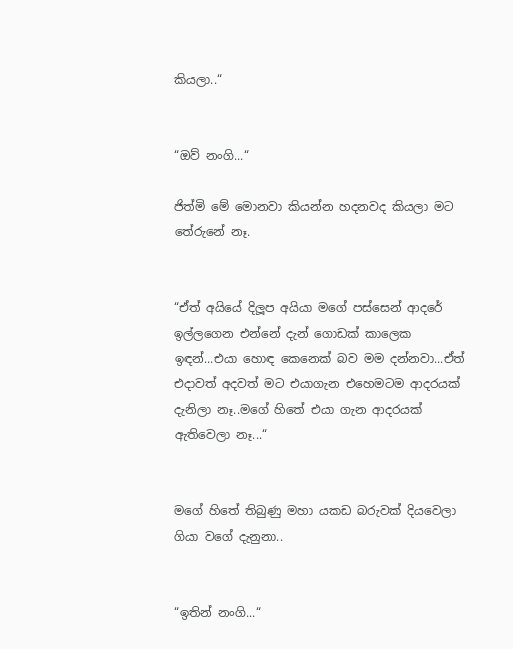කියලා..“


“ඔව් නංගි...“

ජිත්මි මේ මොනවා කියන්න හදනවද කියලා මට තේරුනේ නෑ.


“ඒත් අයියේ දිලූප අයියා මගේ පස්සෙන් ආදරේ ඉල්ලගෙන එන්නේ දැන් ගොඩක් කාලෙක ඉඳන්...එයා හොඳ කෙනෙක් බව මම දන්නවා...ඒත් එදාවත් අදවත් මට එයාගැන එහෙමටම ආදරයක් දැනිලා නෑ..මගේ හිතේ එයා ගැන ආදරයක් ඇතිවෙලා නෑ...“


මගේ හිතේ තිබුණු මහා යකඩ බරුවක් දියවෙලා ගියා වගේ දැනුනා..


“ඉතින් නංගි...“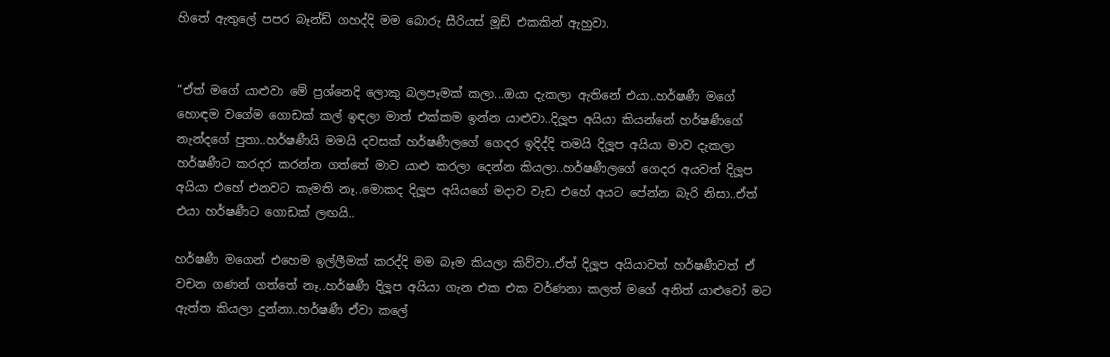හිතේ ඇතුලේ පපර බෑන්ඩ් ගහද්දි මම බොරු සීරියස් මූඩ් එකකින් ඇහුවා.


“ඒත් මගේ යාළුවා මේ ප්‍රශ්නෙදි ලොකු බලපෑමක් කලා...ඔයා දැකලා ඇතිනේ එයා..හර්ෂණී මගේ හොඳම වගේම ගොඩක් කල් ඉඳලා මාත් එක්කම ඉන්න යාළුවා..දිලූප අයියා කියන්නේ හර්ෂණීගේ නැන්දගේ පුතා..හර්ෂණීයි මමයි දවසක් හර්ෂණීලගේ ගෙදර ඉදිද්දි තමයි දිලූප අයියා මාව දැකලා හර්ෂණීට කරදර කරන්න ගත්තේ මාව යාළු කරලා දෙන්න කියලා..හර්ෂණීලගේ ගෙදර අයවත් දිලූප අයියා එහේ එනවට කැමති නෑ..මොකද දිලූප අයියගේ මදාව වැඩ එහේ අයට පේන්න බැරි නිසා..ඒත් එයා හර්ෂණීට ගොඩක් ලඟයි..

හර්ෂණී මගෙන් එහෙම ඉල්ලීමක් කරද්දි මම බෑම කියලා කිව්වා..ඒත් දිලූප අයියාවත් හර්ෂණීවත් ඒ වචන ගණන් ගත්තේ නෑ..හර්ෂණී දිලූප අයියා ගැන එක එක වර්ණනා කලත් මගේ අනිත් යාළුවෝ මට ඇත්ත කියලා දුන්නා..හර්ෂණී ඒවා කලේ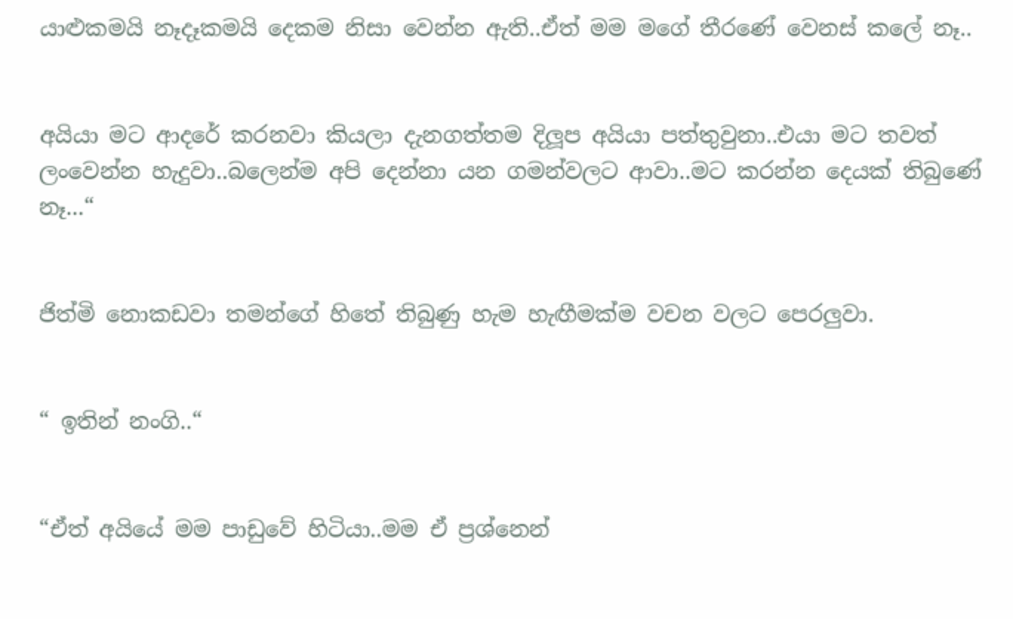යාළුකමයි නෑදෑකමයි දෙකම නිසා වෙන්න ඇති..ඒත් මම මගේ තීරණේ වෙනස් කලේ නෑ..


අයියා මට ආදරේ කරනවා කියලා දැනගත්තම දිලූප අයියා පත්තුවුනා..එයා මට තවත් ලංවෙන්න හැදුවා..බලෙන්ම අපි දෙන්නා යන ගමන්වලට ආවා..මට කරන්න දෙයක් තිබුණේ නෑ...“


ජිත්මි නොකඩවා තමන්ගේ හිතේ තිබුණු හැම හැඟීමක්ම වචන වලට පෙරලුවා.


“ ඉතින් නංගි..“


“ඒත් අයියේ මම පාඩුවේ හිටියා..මම ඒ ප්‍රශ්නෙන්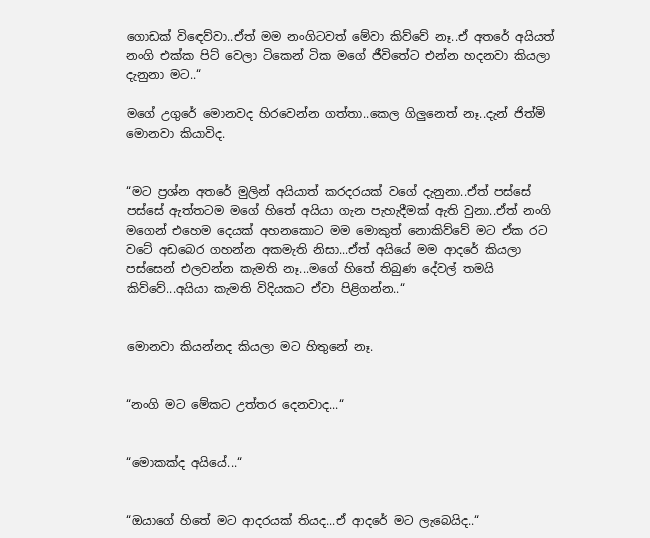ගොඩක් විඳෙව්වා..ඒත් මම නංගිටවත් මේවා කිව්වේ නෑ..ඒ අතරේ අයියත් නංගි එක්ක පිට් වෙලා ටිකෙන් ටික මගේ ජීවිතේට එන්න හදනවා කියලා දැනුනා මට..“

මගේ උගුරේ මොනවද හිරවෙන්න ගත්තා..කෙල ගිලුනෙත් නෑ..දැන් ජිත්මි මොනවා කියාවිද.


“මට ප්‍රශ්න අතරේ මුලින් අයියාත් කරදරයක් වගේ දැනුනා..ඒත් පස්සේ පස්සේ ඇත්තටම මගේ හිතේ අයියා ගැන පැහැදීමක් ඇති වුනා..ඒත් නංගි මගෙන් එහෙම දෙයක් අහනකොට මම මොකුත් නොකිව්වේ මට ඒක රට වටේ අඩබෙර ගහන්න අකමැති නිසා...ඒත් අයියේ මම ආදරේ කියලා පස්සෙන් එලවන්න කැමති නෑ...මගේ හිතේ තිබුණ දේවල් තමයි කිව්වේ...අයියා කැමති විදියකට ඒවා පිළිගන්න..“


මොනවා කියන්නද කියලා මට හිතුනේ නෑ.


“නංගි මට මේකට උත්තර දෙනවාද...“


“මොකක්ද අයියේ...“


“ඔයාගේ හිතේ මට ආදරයක් තියද...ඒ ආදරේ මට ලැබෙයිද..“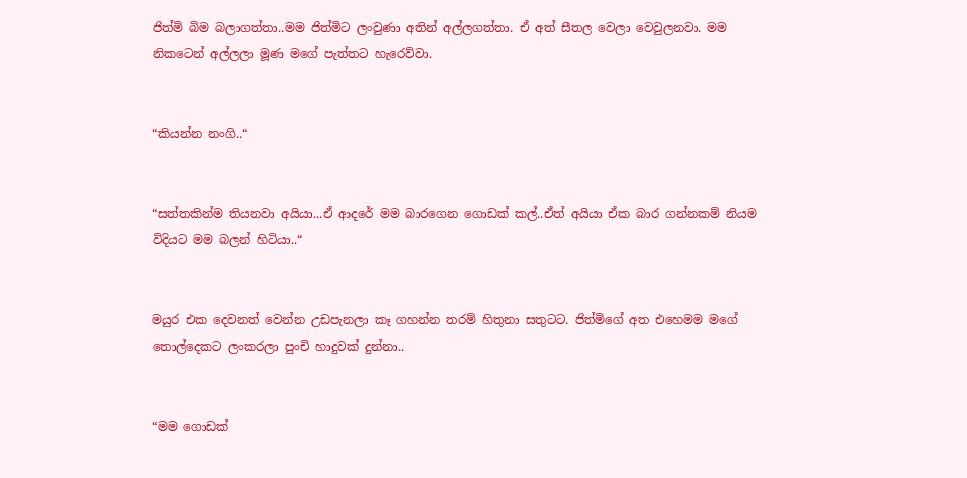ජිත්මි බිම බලාගත්තා..මම ජිත්මිට ලංවුණා අතින් අල්ලගත්තා. ඒ අත් සීතල වෙලා වෙවුලනවා. මම නිකටෙන් අල්ලලා මූණ මගේ පැත්තට හැරෙව්වා.


“කියන්න නංගි..“


“සත්තකින්ම තියනවා අයියා...ඒ ආදරේ මම බාරගෙන ගොඩක් කල්..ඒත් අයියා ඒක බාර ගන්නකම් නියම විදියට මම බලන් හිටියා..“


මයුර එක දෙවනත් වෙන්න උඩපැනලා කෑ ගහන්න තරම් හිතුනා සතුටට. ජිත්මිගේ අත එහෙමම මගේ තොල්දෙකට ලංකරලා පුංචි හාදුවක් දුන්නා..


“මම ගොඩක්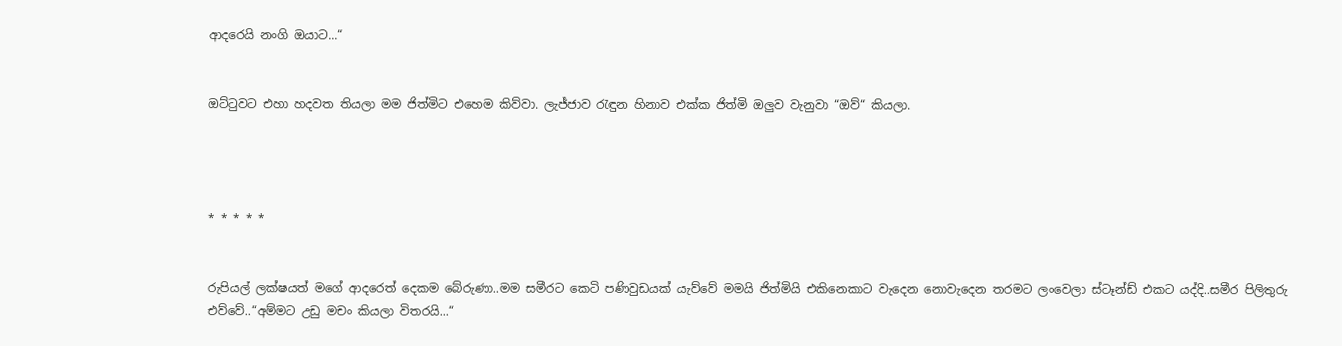ආදරෙයි නංගි ඔයාට...“


ඔට්ටුවට එහා හදවත තියලා මම ජිත්මිට එහෙම කිව්වා. ලැජ්ජාව රැඳුන හිනාව එක්ක ජිත්මි ඔලුව වැනුවා “ඔව්“ කියලා.




* * * * *


රුපියල් ලක්ෂයත් මගේ ආදරෙත් දෙකම බේරුණා..මම සමීරට කෙටි පණිවුඩයක් යැව්වේ මමයි ජිත්මියි එකිනෙකාට වැදෙන නොවැදෙන තරමට ලංවෙලා ස්ටෑන්ඩ් එකට යද්දි..සමීර පිලිතුරු එව්වේ..“අම්මට උඩු මචං කියලා විතරයි...“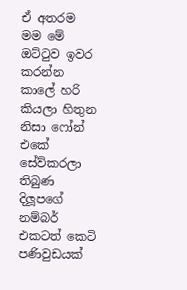ඒ අතරම මම මේ ඔට්ටුව ඉවර කරන්න කාලේ හරි කියලා හිතුන නිසා ෆෝන් එකේ සේව්කරලා තිබුණ දිලූපගේ නම්බර් එකටත් කෙටි පණිවුඩයක්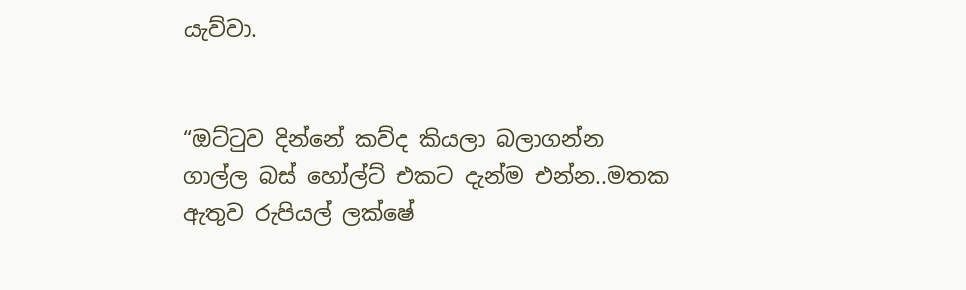යැව්වා.


“ඔට්ටුව දින්නේ කව්ද කියලා බලාගන්න ගාල්ල බස් හෝල්ට් එකට දැන්ම එන්න..මතක ඇතුව රුපියල් ලක්ෂේ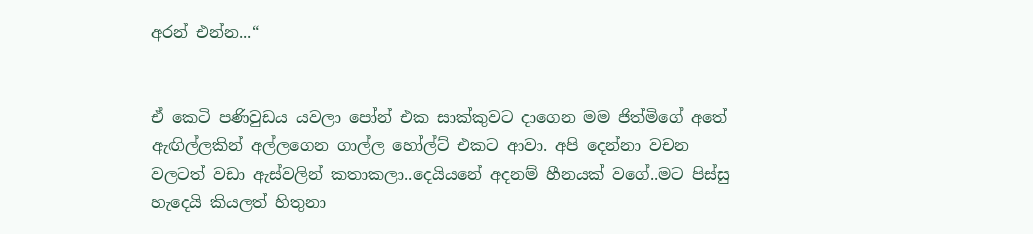අරන් එන්න...“


ඒ කෙටි පණිවුඩය යවලා පෝන් එක සාක්කුවට දාගෙන මම ජිත්මිගේ අතේ ඇඟිල්ලකින් අල්ලගෙන ගාල්ල හෝල්ට් එකට ආවා. අපි දෙන්නා වචන වලටත් වඩා ඇස්වලින් කතාකලා..දෙයියනේ අදනම් හීනයක් වගේ..මට පිස්සු හැදෙයි කියලත් හිතුනා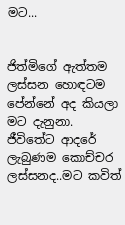මට...


ජිත්මිගේ ඇත්තම ලස්සන හොඳටම පේන්නේ අද කියලා මට දැනුනා. ජීවිතේට ආදරේ ලැබුණම කොච්චර ලස්සනද..මට කවිත්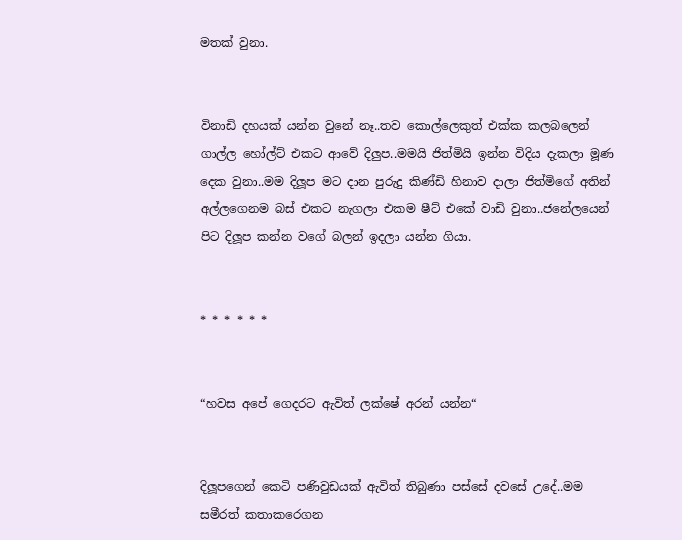මතක් වුනා.


විනාඩි දහයක් යන්න වුනේ නෑ..තව කොල්ලෙකුත් එක්ක කලබලෙන් ගාල්ල හෝල්ට් එකට ආවේ දිලුප..මමයි ජිත්මියි ඉන්න විදිය දැකලා මූණ දෙක වුනා..මම දිලූප මට දාන පුරුදු කිණ්ඩි හිනාව දාලා ජිත්මිගේ අතින් අල්ලගෙනම බස් එකට නැගලා එකම ෂීට් එකේ වාඩි වුනා..ජනේලයෙන් පිට දිලූප කන්න වගේ බලන් ඉදලා යන්න ගියා.


* * * * * *


“හවස අපේ ගෙදරට ඇවිත් ලක්ෂේ අරන් යන්න“


දිලූපගෙන් කෙටි පණිවුඩයක් ඇවිත් තිබුණා පස්සේ දවසේ උදේ..මම සමීරත් කතාකරෙගන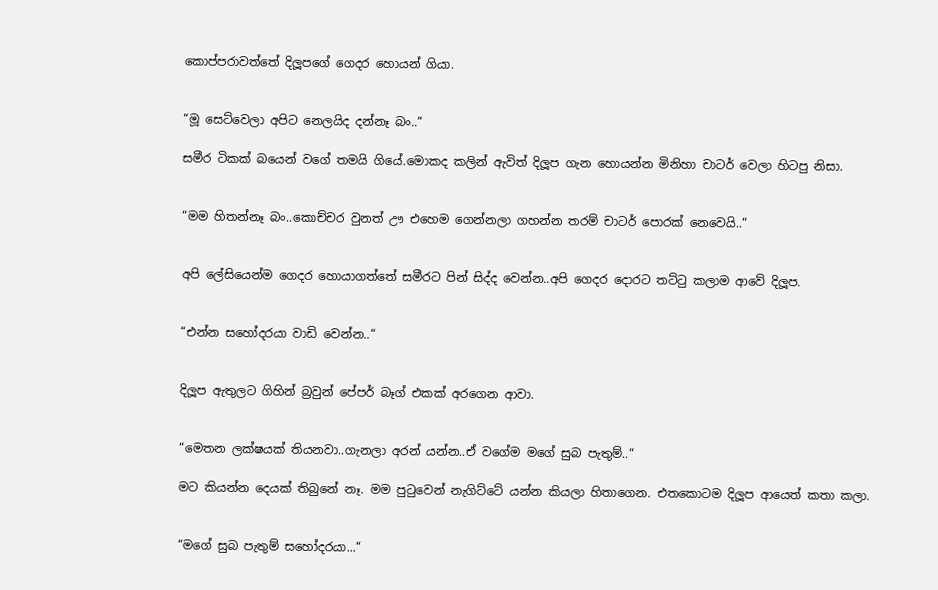කොප්පරාවත්තේ දිලූපගේ ගෙදර හොයන් ගියා.


“මූ සෙට්වෙලා අපිට නෙලයිද දන්නෑ බං..“

සමීර ටිකක් බයෙන් වගේ තමයි ගියේ.මොකද කලින් ඇවිත් දිලූප ගැන හොයන්න මිනිහා චාටර් වෙලා හිටපු නිසා.


“මම හිතන්නෑ බං..කොච්චර වුනත් ඌ එහෙම ගෙන්නලා ගහන්න තරම් චාටර් පොරක් නෙවෙයි..“


අපි ලේසියෙන්ම ගෙදර හොයාගත්තේ සමීරට පින් සිද්ද වෙන්න..අපි ගෙදර දොරට තට්ටු කලාම ආවේ දිලූප.


“එන්න සහෝදරයා වාඩි වෙන්න..“


දිලූප ඇතුලට ගිහින් බ්‍රවුන් පේපර් බෑග් එකක් අරගෙන ආවා.


“මෙතන ලක්ෂයක් තියනවා..ගැනලා අරන් යන්න..ඒ වගේම මගේ සුබ පැතුම්..“

මට කියන්න දෙයක් තිබුනේ නෑ. මම පුටුවෙන් නැගිට්ටේ යන්න කියලා හිතාගෙන. එතකොටම දිලූප ආයෙත් කතා කලා.


“මගේ සුබ පැතුම් සහෝදරයා...“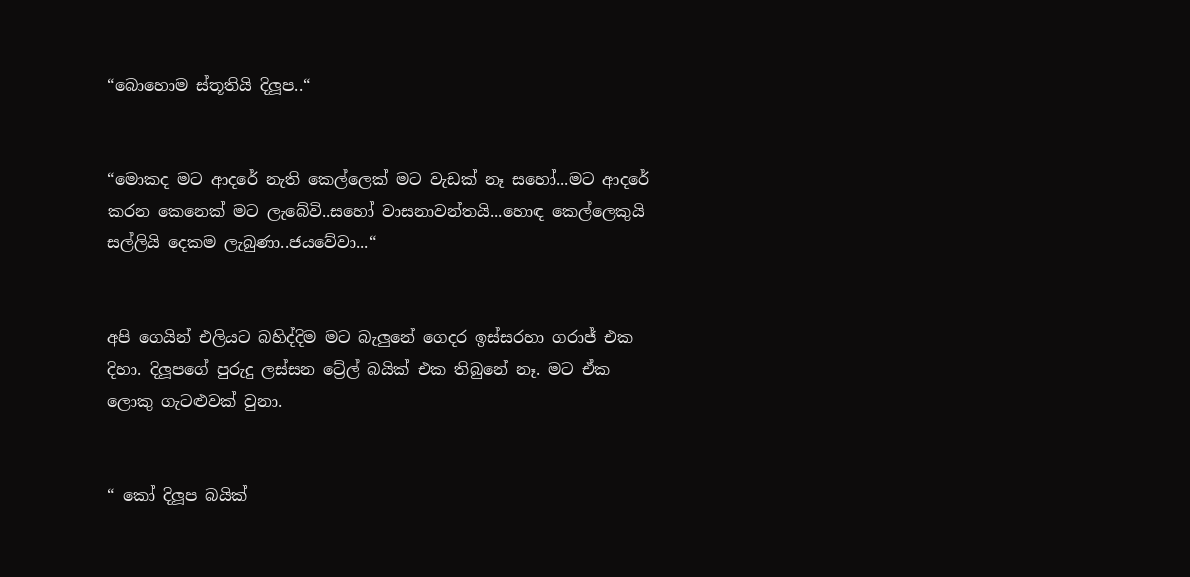“බොහොම ස්තූතියි දිලූප..“


“මොකද මට ආදරේ නැති කෙල්ලෙක් මට වැඩක් නෑ සහෝ...මට ආදරේ කරන කෙනෙක් මට ලැබේවි..සහෝ වාසනාවන්තයි...හොඳ කෙල්ලෙකුයි සල්ලියි දෙකම ලැබුණා..ජයවේවා...“


අපි ගෙයින් එලියට බහිද්දිම මට බැලුනේ ගෙදර ඉස්සරහා ගරාජ් එක දිහා. දිලූපගේ පුරුදු ලස්සන ට්‍රේල් බයික් එක තිබුනේ නෑ. මට ඒක ලොකු ගැටළුවක් වුනා.


“ කෝ දිලූප බයික්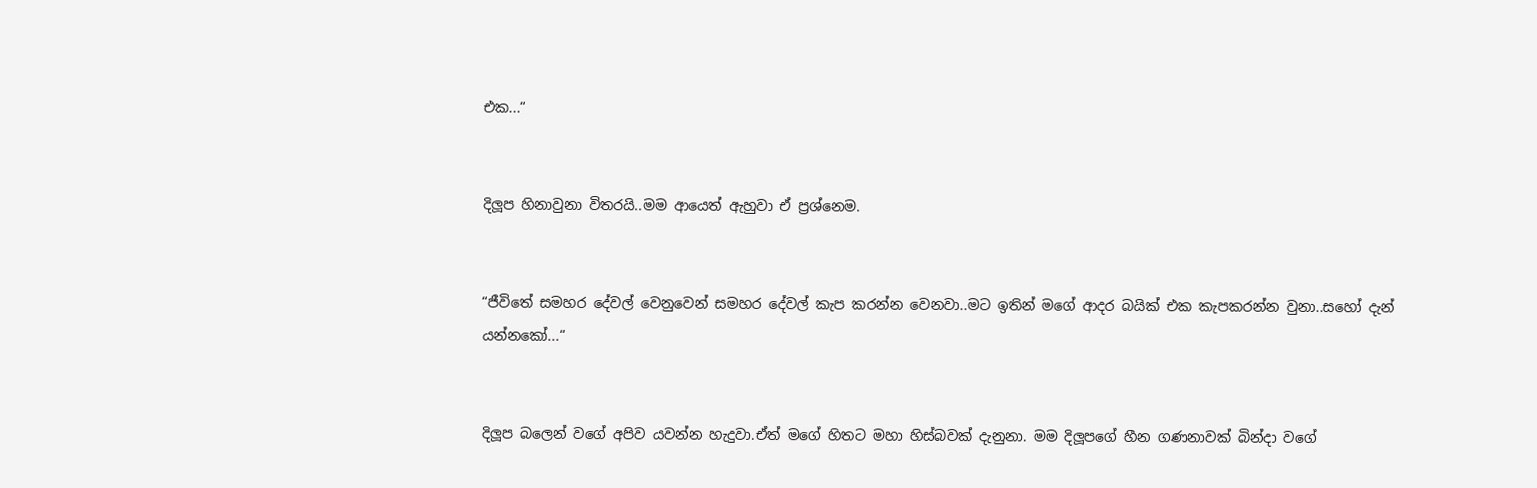එක...“


දිලූප හිනාවුනා විතරයි..මම ආයෙත් ඇහුවා ඒ ප්‍රශ්නෙම.


“ජීවිතේ සමහර දේවල් වෙනුවෙන් සමහර දේවල් කැප කරන්න වෙනවා..මට ඉතින් මගේ ආදර බයික් එක කැපකරන්න වුනා..සහෝ දැන් යන්නකෝ...“


දිලූප බලෙන් වගේ අපිව යවන්න හැදුවා.ඒත් මගේ හිතට මහා හිස්බවක් දැනුනා. මම දිලූපගේ හීන ගණනාවක් බින්දා වගේ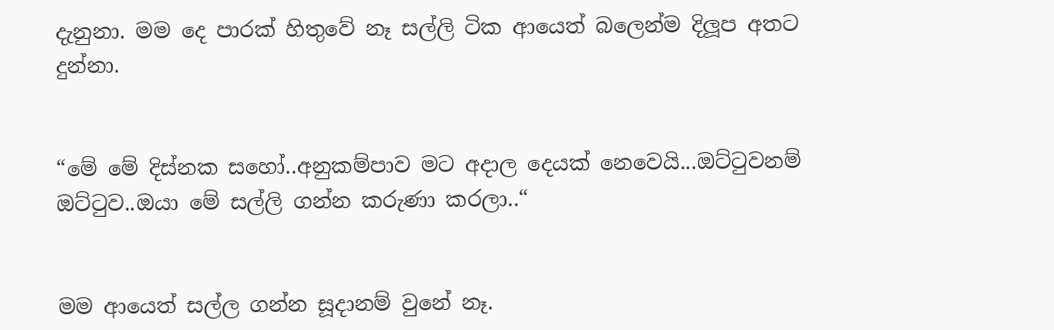දැනුනා. මම දෙ පාරක් හිතුවේ නෑ සල්ලි ටික ආයෙත් බලෙන්ම දිලූප අතට දුන්නා.


“මේ මේ දිස්නක සහෝ..අනුකම්පාව මට අදාල දෙයක් නෙවෙයි...ඔට්ටුවනම් ඔට්ටුව..ඔයා මේ සල්ලි ගන්න කරුණා කරලා..“


මම ආයෙත් සල්ල ගන්න සූදානම් වුනේ නෑ.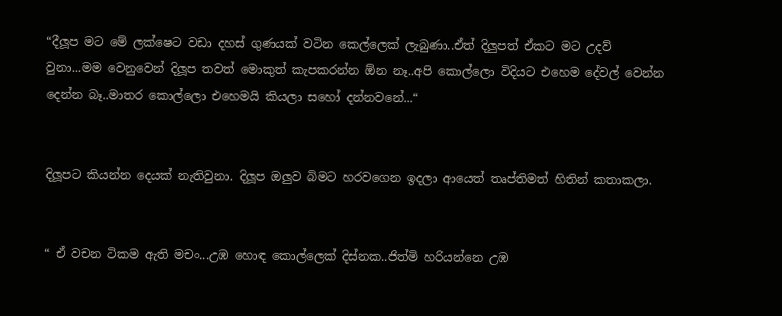“දීලූප මට මේ ලක්ෂෙට වඩා දහස් ගුණයක් වටින කෙල්ලෙක් ලැබුණා..ඒත් දිලුපත් ඒකට මට උදව් වුනා...මම වෙනුවෙන් දිලූප තවත් මොකුත් කැපකරන්න ඕන නෑ..අපි කොල්ලො විදියට එහෙම දේවල් වෙන්න දෙන්න බෑ..මාතර කොල්ලො එහෙමයි කියලා සහෝ දන්නවනේ...“


දිලූපට කියන්න දෙයක් නැතිවුනා. දිලූප ඔලුව බිමට හරවගෙන ඉදලා ආයෙත් තෘප්තිමත් හිතින් කතාකලා.


“ ඒ වචන ටිකම ඇති මචං...උඹ හොඳ කොල්ලෙක් දිස්නක..ජිත්මි හරියන්නෙ උඹ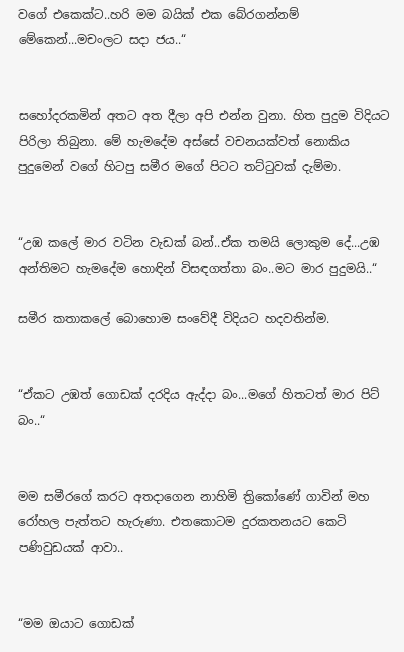වගේ එකෙක්ට..හරි මම බයික් එක බේරගන්නම් මේකෙන්...මචංලට සදා ජය..“


සහෝදරකමින් අතට අත දීලා අපි එන්න වුනා. හිත පුදුම විදියට පිරිලා තිබුනා. මේ හැමදේම අස්සේ වචනයක්වත් නොකිය පුදුමෙන් වගේ හිටපු සමීර මගේ පිටට තට්ටුවක් දැම්මා.


“උඹ කලේ මාර වටින වැඩක් බන්..ඒක තමයි ලොකුම දේ...උඹ අන්තිමට හැමදේම හොඳින් විසඳගත්තා බං..මට මාර පුදුමයි..“

සමීර කතාකලේ බොහොම සංවේදී විදියට හදවතින්ම.


“ඒකට උඹත් ගොඩක් දරදිය ඇද්දා බං...මගේ හිතටත් මාර පිට් බං..“


මම සමීරගේ කරට අතදාගෙන නාහිමි ත්‍රිකෝණේ ගාවින් මහ රෝහල පැත්තට හැරුණා. එතකොටම දුරකතනයට කෙටි පණිවුඩයක් ආවා..


“මම ඔයාට ගොඩක්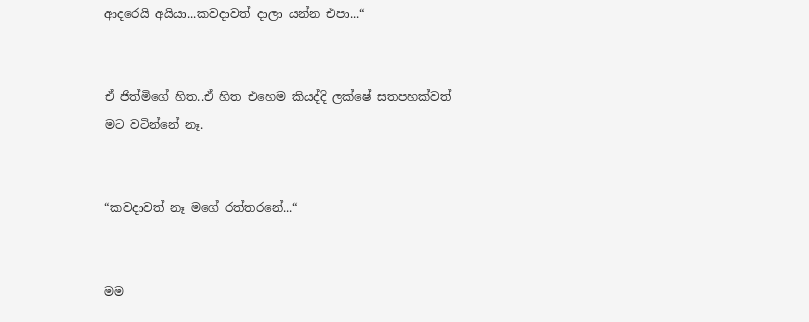ආදරෙයි අයියා...කවදාවත් දාලා යන්න එපා...“


ඒ ජිත්මිගේ හිත..ඒ හිත එහෙම කියද්දි ලක්ෂේ සතපහක්වත් මට වටින්නේ නෑ.


“කවදාවත් නෑ මගේ රත්තරනේ...“


මම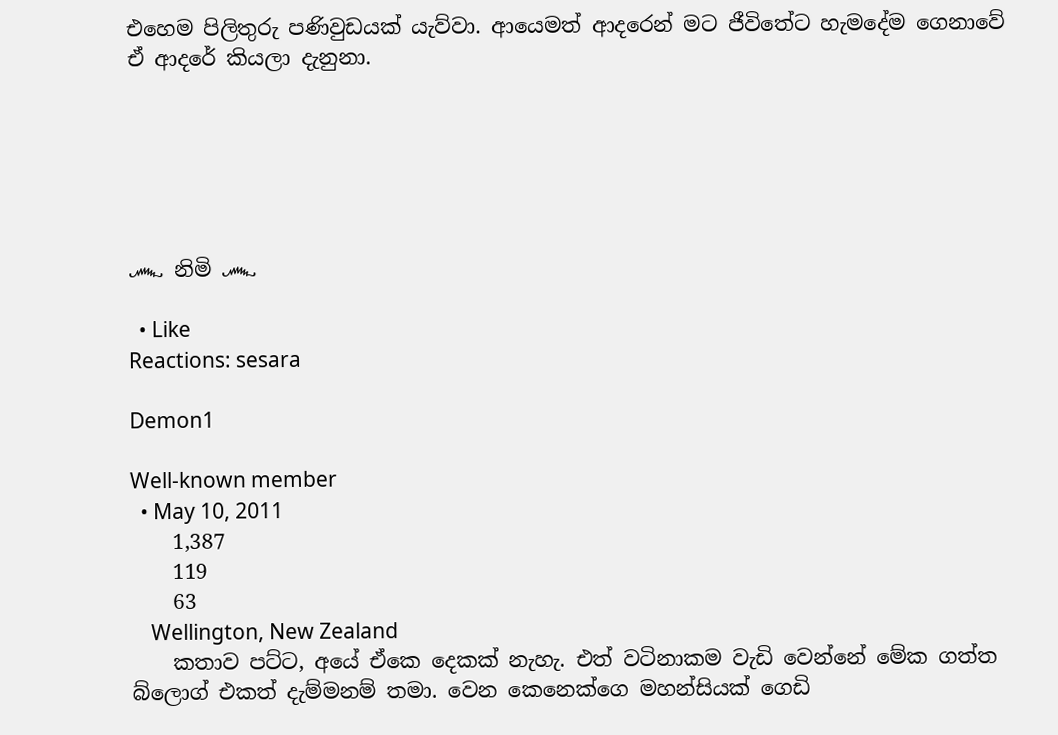එහෙම පිලිතුරු පණිවුඩයක් යැව්වා. ආයෙමත් ආදරෙන් මට ජීවිතේට හැමදේම ගෙනාවේ ඒ ආදරේ කියලා දැනුනා.






෴ නිමි ෴

  • Like
Reactions: sesara

Demon1

Well-known member
  • May 10, 2011
    1,387
    119
    63
    Wellington, New Zealand
    කතාව පට්ට, අයේ ඒකෙ දෙකක් නැහැ. එත් වටිනාකම වැඩි වෙන්නේ මේක ගත්ත බ්ලොග් එකත් දැම්මනම් තමා. වෙන කෙනෙක්ගෙ මහන්සියක් ගෙඩි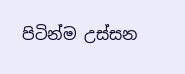පිටින්ම උස්සන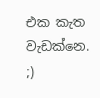එක කැත වැඩක්නෙ. ;)